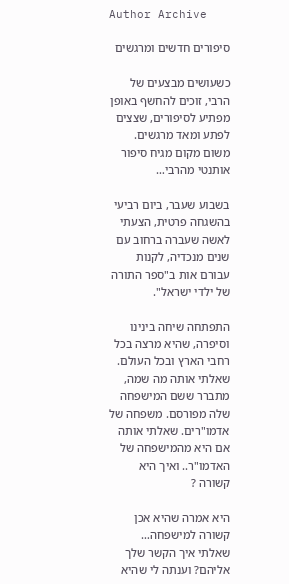Author Archive

סיפורים חדשים ומרגשים

כשעושים מבצעים של הרבי, זוכים להחשף באופן מפתיע לסיפורים, שצצים לפתע ומאד מרגשים. משום מקום מגיח סיפור אותנטי מהרבי…

בשבוע שעבר, ביום רביעי בהשגחה פרטית, הצעתי לאשה שעברה ברחוב עם שנים מנכדיה, לקנות עבורם אות ב"ספר התורה של ילדי ישראל".

התפתחה שיחה בינינו וסיפרה, שהיא מרצה בכל רחבי הארץ ובכל העולם. שאלתי אותה מה שמה, מתברר ששם המישפחה שלה מפורסם. משפחה של אדמו"רים. שאלתי אותה אם היא מהמישפחה של האדמו"ר.. ואיך היא קשורה ?

היא אמרה שהיא אכן קשורה למישפחה… שאלתי איך הקשר שלך אליהם? וענתה לי שהיא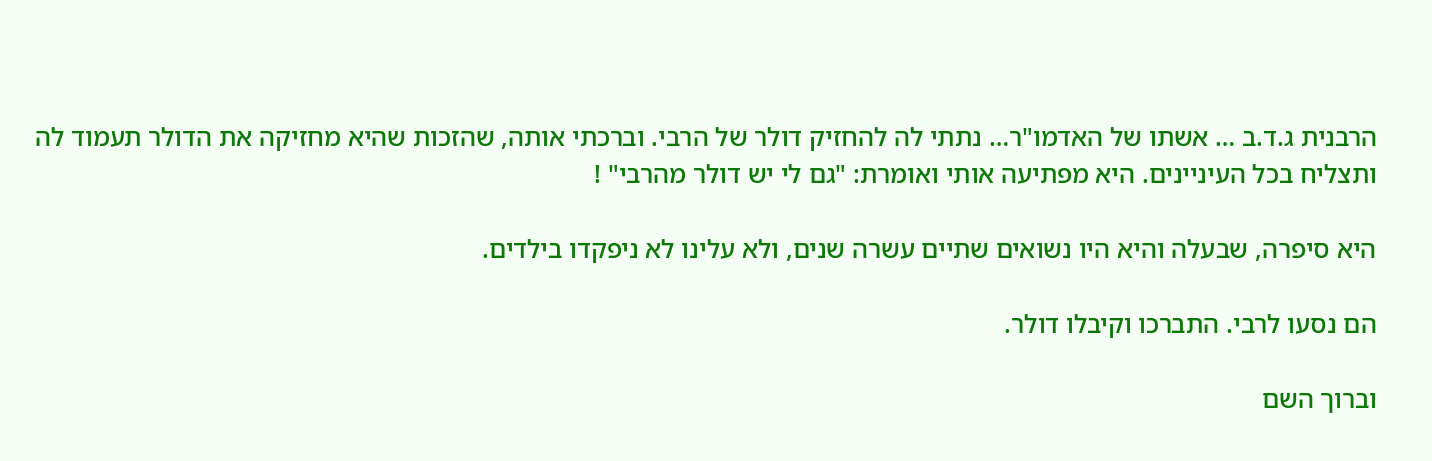הרבנית ג.ד.ב … אשתו של האדמו"ר… נתתי לה להחזיק דולר של הרבי. וברכתי אותה, שהזכות שהיא מחזיקה את הדולר תעמוד לה ותצליח בכל העיניינים. היא מפתיעה אותי ואומרת: "גם לי יש דולר מהרבי" !

היא סיפרה, שבעלה והיא היו נשואים שתיים עשרה שנים, ולא עלינו לא ניפקדו בילדים.

הם נסעו לרבי. התברכו וקיבלו דולר.

וברוך השם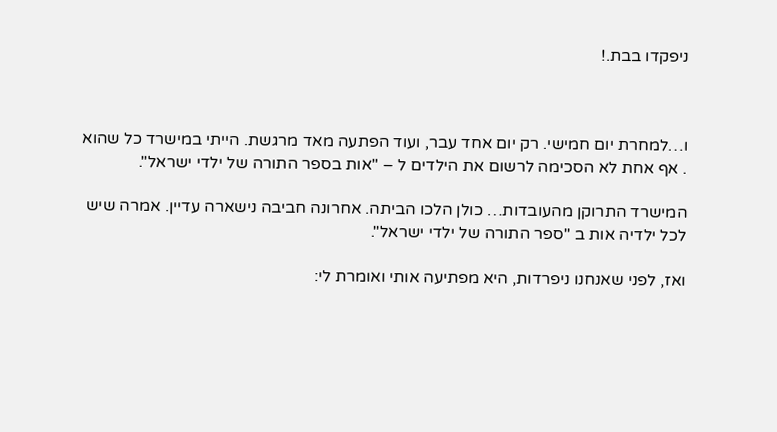ניפקדו בבת.!



ו…למחרת יום חמישי. רק יום אחד עבר, ועוד הפתעה מאד מרגשת. הייתי במישרד כל שהוא . אף אחת לא הסכימה לרשום את הילדים ל – "אות בספר התורה של ילדי ישראל".

המישרד התרוקן מהעובדות… כולן הלכו הביתה. אחרונה חביבה נישארה עדיין. אמרה שיש לכל ילדיה אות ב "ספר התורה של ילדי ישראל".

ואז, לפני שאנחנו ניפרדות, היא מפתיעה אותי ואומרת לי: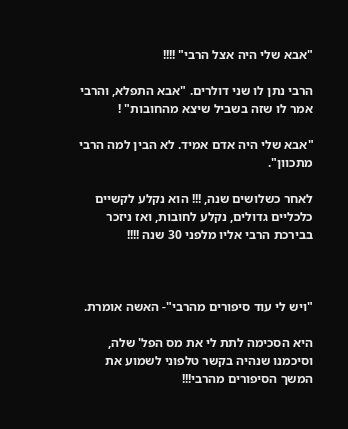"אבא שלי היה אצל הרבי" !!!!

הרבי נתן לו שני דולרים. "אבא התפלא, והרבי אמר לו שזה בשביל שיצא מהחובות" !

"אבא שלי היה אדם אמיד. לא הבין למה הרבי מתכוון".

לאחר כשלושים שנה, !!! הוא נקלע לקשיים כלכליים גדולים, נקלע לחובות, ואז ניזכר בבירכת הרבי אליו מלפני 30 שנה !!!!



"ויש לי עוד סיפורים מהרבי"- האשה אומרת.

היא הסכימה לתת לי את מס הפל' שלה, וסיכמנו שנהיה בקשר טלפוני לשמוע את המשך הסיפורים מהרבי!!!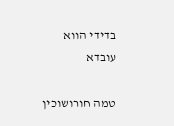בדידי הווא עובדא

טמה חורושוכין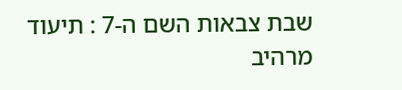שבת צבאות השם ה-7 : תיעוד מרהיב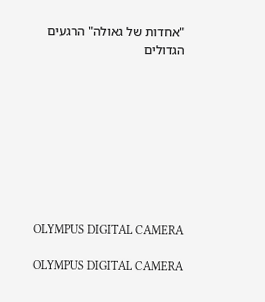"אחדות של גאולה" הרגעים הגדולים









OLYMPUS DIGITAL CAMERA

OLYMPUS DIGITAL CAMERA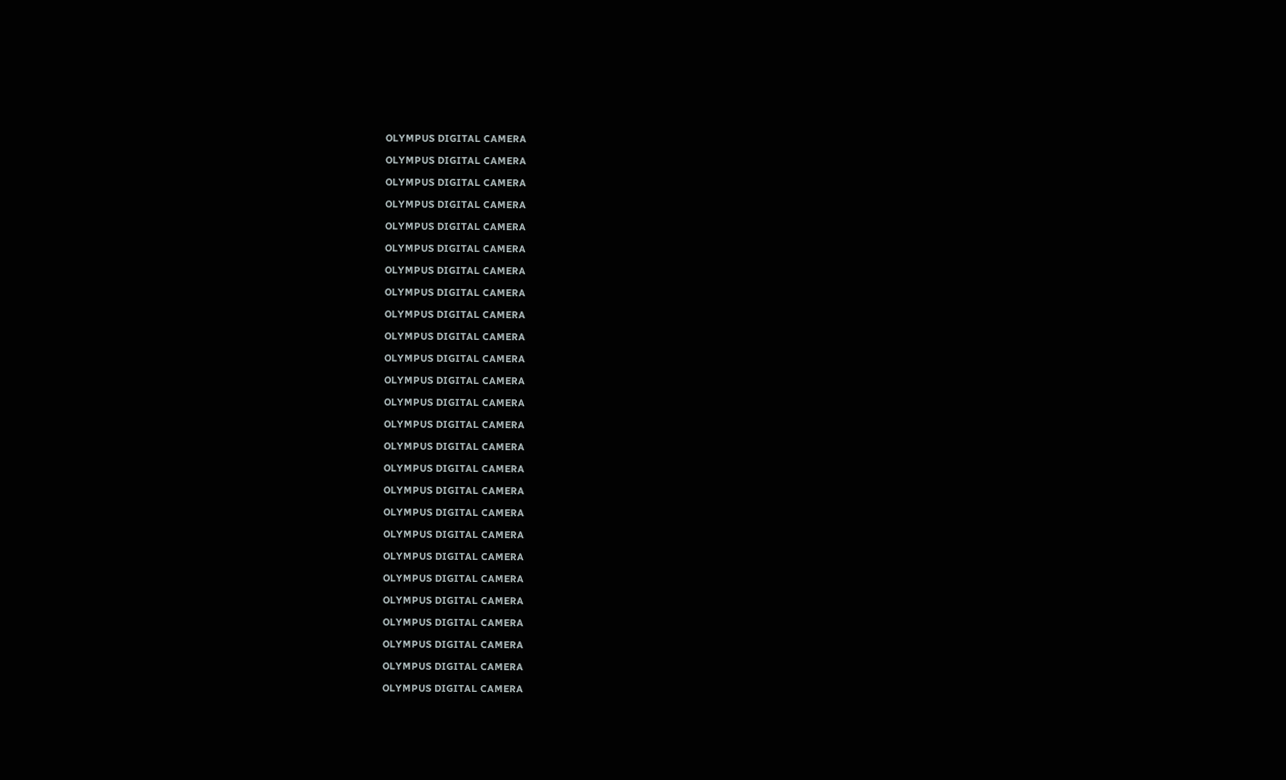OLYMPUS DIGITAL CAMERA

OLYMPUS DIGITAL CAMERA

OLYMPUS DIGITAL CAMERA

OLYMPUS DIGITAL CAMERA

OLYMPUS DIGITAL CAMERA

OLYMPUS DIGITAL CAMERA

OLYMPUS DIGITAL CAMERA

OLYMPUS DIGITAL CAMERA

OLYMPUS DIGITAL CAMERA

OLYMPUS DIGITAL CAMERA

OLYMPUS DIGITAL CAMERA

OLYMPUS DIGITAL CAMERA

OLYMPUS DIGITAL CAMERA

OLYMPUS DIGITAL CAMERA

OLYMPUS DIGITAL CAMERA

OLYMPUS DIGITAL CAMERA

OLYMPUS DIGITAL CAMERA

OLYMPUS DIGITAL CAMERA

OLYMPUS DIGITAL CAMERA

OLYMPUS DIGITAL CAMERA

OLYMPUS DIGITAL CAMERA

OLYMPUS DIGITAL CAMERA

OLYMPUS DIGITAL CAMERA

OLYMPUS DIGITAL CAMERA

OLYMPUS DIGITAL CAMERA

OLYMPUS DIGITAL CAMERA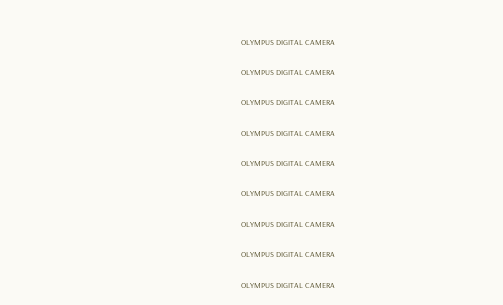OLYMPUS DIGITAL CAMERA

OLYMPUS DIGITAL CAMERA

OLYMPUS DIGITAL CAMERA

OLYMPUS DIGITAL CAMERA

OLYMPUS DIGITAL CAMERA

OLYMPUS DIGITAL CAMERA

OLYMPUS DIGITAL CAMERA

OLYMPUS DIGITAL CAMERA

OLYMPUS DIGITAL CAMERA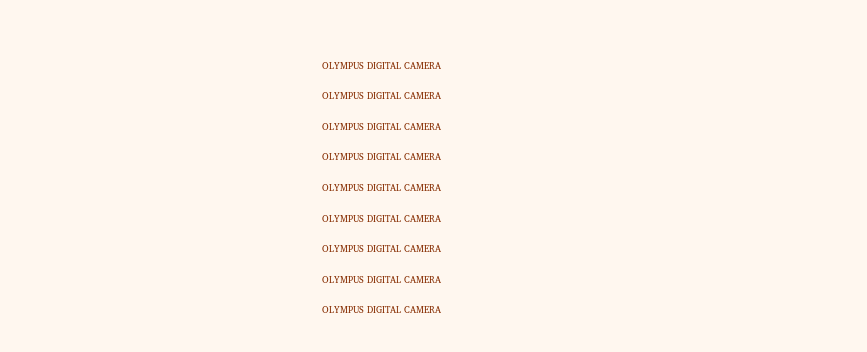OLYMPUS DIGITAL CAMERA

OLYMPUS DIGITAL CAMERA

OLYMPUS DIGITAL CAMERA

OLYMPUS DIGITAL CAMERA

OLYMPUS DIGITAL CAMERA

OLYMPUS DIGITAL CAMERA

OLYMPUS DIGITAL CAMERA

OLYMPUS DIGITAL CAMERA

OLYMPUS DIGITAL CAMERA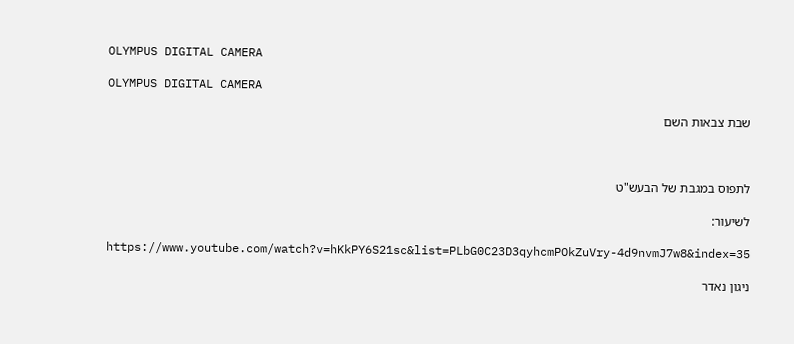OLYMPUS DIGITAL CAMERA

OLYMPUS DIGITAL CAMERA

שבת צבאות השם



לתפוס במגבת של הבעש"ט

לשיעור:

https://www.youtube.com/watch?v=hKkPY6S21sc&list=PLbG0C23D3qyhcmPOkZuVry-4d9nvmJ7w8&index=35

ניגון נאדר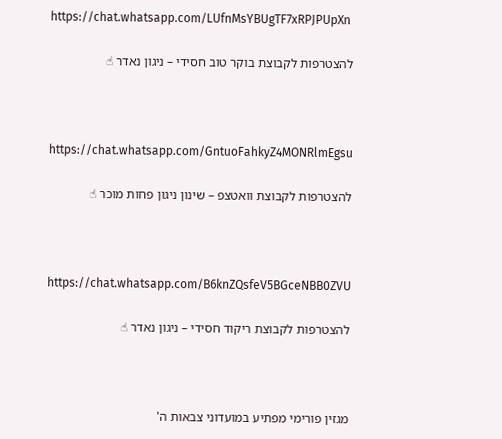https://chat.whatsapp.com/LUfnMsYBUgTF7xRPJPUpXn

להצטרפות לקבוצת בוקר טוב חסידי – ניגון נאדר ☝



https://chat.whatsapp.com/GntuoFahkyZ4MONRlmEgsu

להצטרפות לקבוצת וואטצפ – שינון ניגון פחות מוכר ☝



https://chat.whatsapp.com/B6knZQsfeV5BGceNBB0ZVU

להצטרפות לקבוצת ריקוד חסידי – ניגון נאדר ☝



מגזין פורימי מפתיע במועדוני צבאות ה'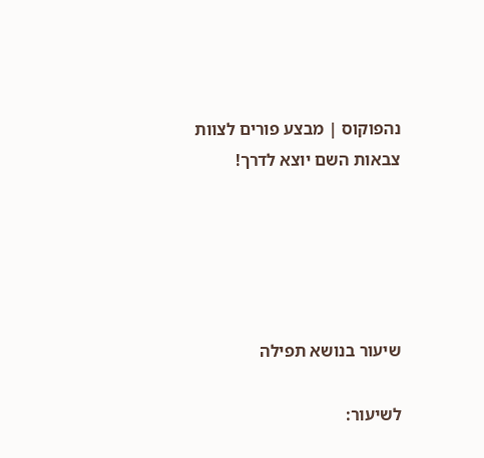נהפוקוס | מבצע פורים לצוות צבאות השם יוצא לדרך!





שיעור בנושא תפילה

לשיעור: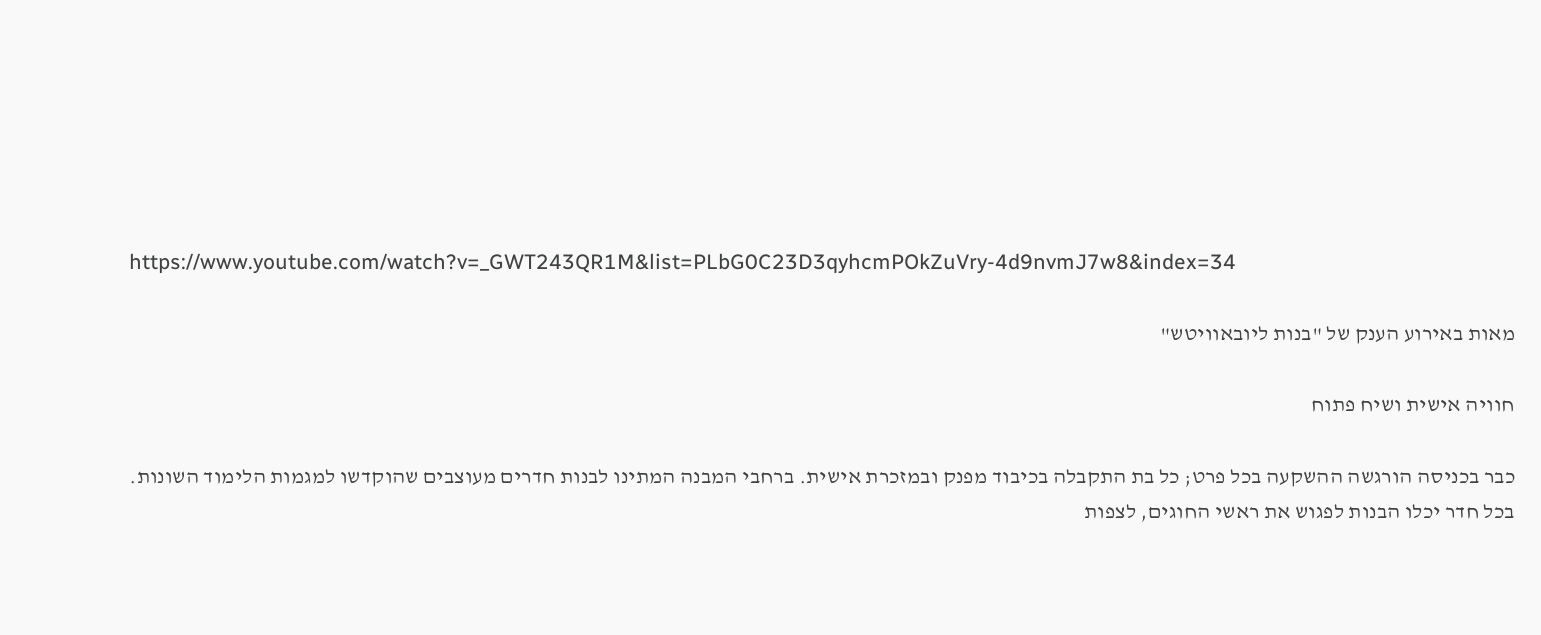https://www.youtube.com/watch?v=_GWT243QR1M&list=PLbG0C23D3qyhcmPOkZuVry-4d9nvmJ7w8&index=34

מאות באירוע הענק של "בנות ליובאוויטש"

חוויה אישית ושיח פתוח

כבר בכניסה הורגשה ההשקעה בכל פרט; כל בת התקבלה בכיבוד מפנק ובמזכרת אישית. ברחבי המבנה המתינו לבנות חדרים מעוצבים שהוקדשו למגמות הלימוד השונות. בכל חדר יכלו הבנות לפגוש את ראשי החוגים, לצפות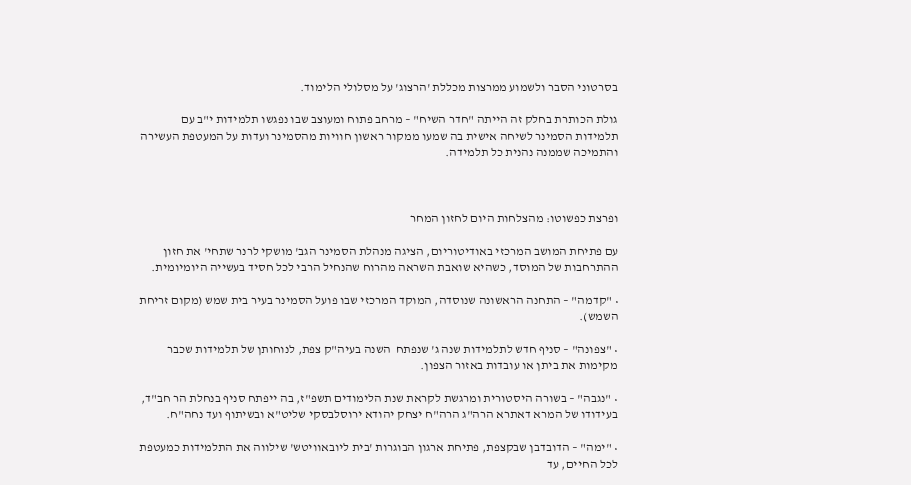בסרטוני הסבר ולשמוע ממרצות מכללת 'הרצוג' על מסלולי הלימוד.

גולת הכותרת בחלק זה הייתה "חדר השיח" – מרחב פתוח ומעוצב שבו נפגשו תלמידות י"ב עם תלמידות הסמינר לשיחה אישית בה שמעו ממקור ראשון חוויות מהסמינר ועדות על המעטפת העשירה והתמיכה שממנה נהנית כל תלמידה.



ופרצת כפשוטו: מהצלחות היום לחזון המחר

עם פתיחת המושב המרכזי באודיטוריום, הציגה מנהלת הסמינר הגב' מושקי לרנר שתחי' את חזון ההתרחבות של המוסד, כשהיא שואבת השראה מהרוח שהנחיל הרבי לכל חסיד בעשייה היומיומית.

• "קדמה" – התחנה הראשונה שנוסדה, המוקד המרכזי שבו פועל הסמינר בעיר בית שמש (מקום זריחת השמש).

• "צפונה" – סניף חדש לתלמידות שנה ג' שנפתח  השנה בעיה"ק צפת, לנוחותן של תלמידות שכבר מקימות את ביתן או עובדות באזור הצפון.

• "נגבה" – בשורה היסטורית ומרגשת לקראת שנת הלימודים תשפ"ז, בה ייפתח סניף בנחלת הר חב"ד, בעידודו של המרא דאתרא הרה"ג הרה"ח יצחק יהודא ירוסלבסקי שליט"א ובשיתוף ועד נחה"ח.

• "ימה" – הדובדבן שבקצפת, פתיחת ארגון הבוגרות 'בית ליובאוויטש' שילווה את התלמידות כמעטפת לכל החיים, עד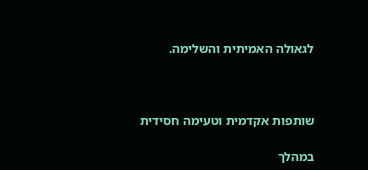לגאולה האמיתית והשלימה.



שותפות אקדמית וטעימה חסידית

במהלך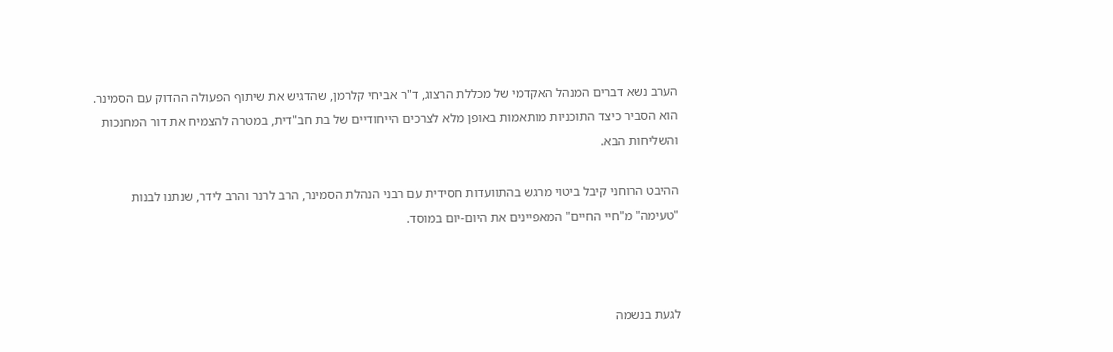הערב נשא דברים המנהל האקדמי של מכללת הרצוג, ד"ר אביחי קלרמן, שהדגיש את שיתוף הפעולה ההדוק עם הסמינר. הוא הסביר כיצד התוכניות מותאמות באופן מלא לצרכים הייחודיים של בת חב"דית, במטרה להצמיח את דור המחנכות והשליחות הבא.

ההיבט הרוחני קיבל ביטוי מרגש בהתוועדות חסידית עם רבני הנהלת הסמינר, הרב לרנר והרב לידר, שנתנו לבנות "טעימה" מ"חיי החיים" המאפיינים את היום-יום במוסד.



לגעת בנשמה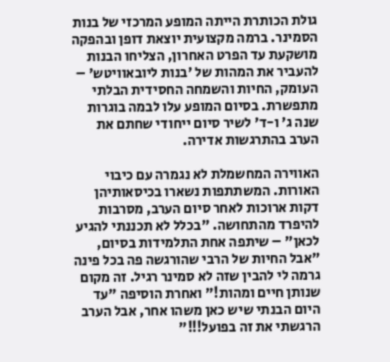גולת הכותרת הייתה המופע המרכזי של בנות הסמינר. ברמה מקצועית יוצאת דופן ובהפקה מושקעת עד הפרט האחרון, הצליחו הבנות להעביר את המהות של 'בנות ליובאוויטש' – העומק, החיות והשמחה החסידית הבלתי מתפשרת. בסיום המופע עלו לבמה בוגרות שנה ג' ו-ד' לשיר סיום ייחודי שחתם את הערב בהתרגשות אדירה.

האווירה המחשמלת לא נגמרה עם כיבוי האורות. המשתתפות נשארו בכיסאותיהן דקות ארוכות לאחר סיום הערב, מסרבות להיפרד מהתחושה. "בכלל לא תכננתי להגיע לכאן" – שיתפה אחת התלמידות בסיום, "אבל החיות של הרבי שהורגשה פה בכל פינה גרמה לי להבין שזה לא סמינר רגיל. זה מקום שנותן חיים ומהות!" ואחרת הוסיפה "עד היום הבנתי שיש כאן משהו אחר, אבל הערב הרגשתי את זה בפועל!!!"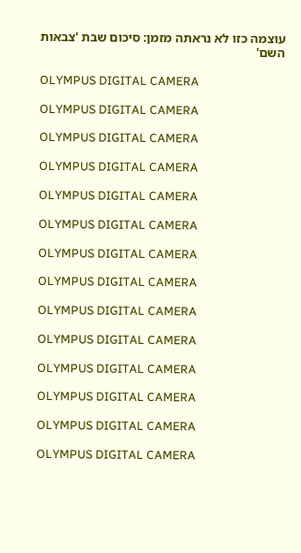עוצמה כזו לא נראתה מזמן: סיכום שבת 'צבאות השם'

OLYMPUS DIGITAL CAMERA

OLYMPUS DIGITAL CAMERA

OLYMPUS DIGITAL CAMERA

OLYMPUS DIGITAL CAMERA

OLYMPUS DIGITAL CAMERA

OLYMPUS DIGITAL CAMERA

OLYMPUS DIGITAL CAMERA

OLYMPUS DIGITAL CAMERA

OLYMPUS DIGITAL CAMERA

OLYMPUS DIGITAL CAMERA

OLYMPUS DIGITAL CAMERA

OLYMPUS DIGITAL CAMERA

OLYMPUS DIGITAL CAMERA

OLYMPUS DIGITAL CAMERA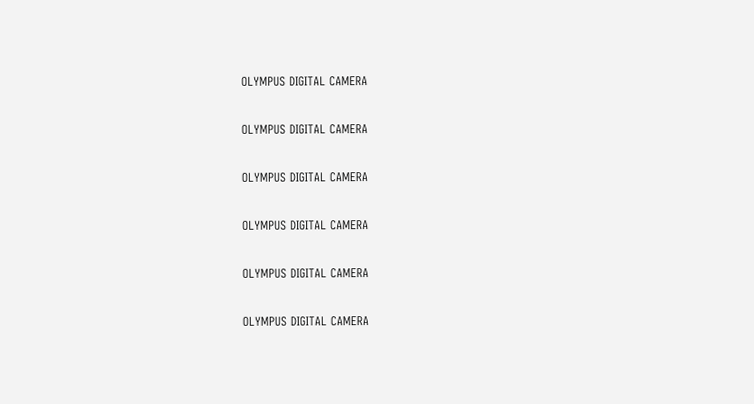OLYMPUS DIGITAL CAMERA

OLYMPUS DIGITAL CAMERA

OLYMPUS DIGITAL CAMERA

OLYMPUS DIGITAL CAMERA

OLYMPUS DIGITAL CAMERA

OLYMPUS DIGITAL CAMERA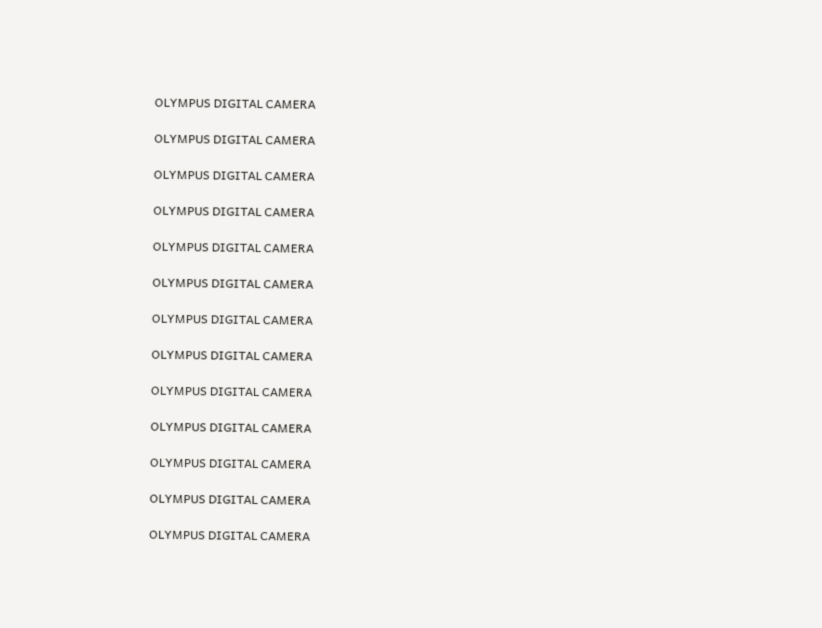OLYMPUS DIGITAL CAMERA

OLYMPUS DIGITAL CAMERA

OLYMPUS DIGITAL CAMERA

OLYMPUS DIGITAL CAMERA

OLYMPUS DIGITAL CAMERA

OLYMPUS DIGITAL CAMERA

OLYMPUS DIGITAL CAMERA

OLYMPUS DIGITAL CAMERA

OLYMPUS DIGITAL CAMERA

OLYMPUS DIGITAL CAMERA

OLYMPUS DIGITAL CAMERA

OLYMPUS DIGITAL CAMERA

OLYMPUS DIGITAL CAMERA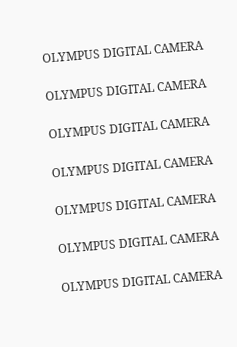OLYMPUS DIGITAL CAMERA

OLYMPUS DIGITAL CAMERA

OLYMPUS DIGITAL CAMERA

OLYMPUS DIGITAL CAMERA

OLYMPUS DIGITAL CAMERA

OLYMPUS DIGITAL CAMERA

OLYMPUS DIGITAL CAMERA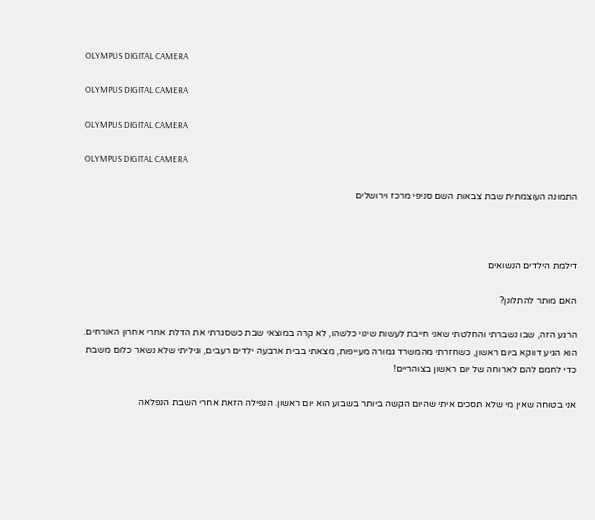OLYMPUS DIGITAL CAMERA

OLYMPUS DIGITAL CAMERA

OLYMPUS DIGITAL CAMERA

OLYMPUS DIGITAL CAMERA

התמונה העוצמתית שבת צבאות השם סניפי מרכז וירושלים



דילמת הילדים הנשואים

האם מותר להתלונן?

הרגע הזה, שבו נשברתי והחלטתי שאני חייבת לעשות שינוי כלשהו, לא קרה במוצאי שבת כשסגרתי את הדלת אחרי אחרון האורחים. הוא הגיע דווקא ביום ראשון, כשחזרתי מהמשרד גמורה מעייפות, מצאתי בבית ארבעה ילדים רעבים, וגיליתי שלא נשאר כלום משבת כדי לחמם להם לארוחה של יום ראשון בצוהריים!

אני בטוחה שאין מי שלא תסכים איתי שהיום הקשה ביותר בשבוע הוא יום ראשון. הנפילה הזאת אחרי השבת הנפלאה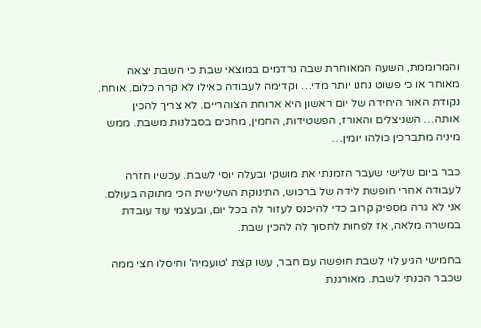והמרוממת, השעה המאוחרת שבה נרדמים במוצאי שבת כי השבת יצאה מאוחר או כי פשוט נחנו יותר מדי… וקדימה לעבודה כאילו לא קרה כלום. אוחח. נקודת האור היחידה של יום ראשון היא ארוחת הצוהריים. לא צריך להכין אותה… השניצלים והאורז, הפשטידות, החמין, מחכים בסבלנות משבת. ממש מיניה מתברכין כולהו יומין…

כבר ביום שלישי שעבר הזמנתי את מושקי ובעלה יוסי לשבת. עכשיו חזרה לעבודה אחרי חופשת לידה של ברכוש, התינוקת השלישית הכי מתוקה בעולם. אני לא גרה מספיק קרוב כדי להיכנס לעזור לה בכל יום, ובעצמי עוד עובדת במשרה מלאה, אז לפחות לחסוך לה להכין שבת.

בחמישי הגיע לוי לשבת חופשה עם חבר, עשו קצת 'טועמיה' וחיסלו חצי ממה שכבר הכנתי לשבת. מאורגנת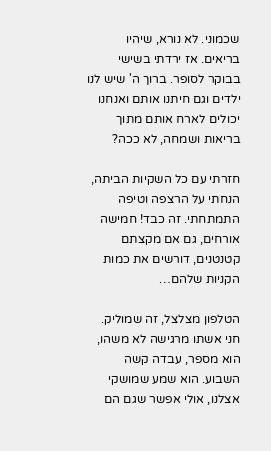שכמוני. לא נורא, שיהיו בריאים. אז ירדתי בשישי בבוקר לסופר. ברוך ה' שיש לנו ילדים וגם חיתנו אותם ואנחנו יכולים לארח אותם מתוך בריאות ושמחה, לא ככה?

חזרתי עם כל השקיות הביתה, הנחתי על הרצפה וטיפה התמתחתי. זה כבד! חמישה אורחים, גם אם מקצתם קטנטנים, דורשים את כמות הקניות שלהם…

הטלפון מצלצל, זה שמוליק. חני אשתו מרגישה לא משהו, הוא מספר, עבדה קשה השבוע. הוא שמע שמושקי אצלנו, אולי אפשר שגם הם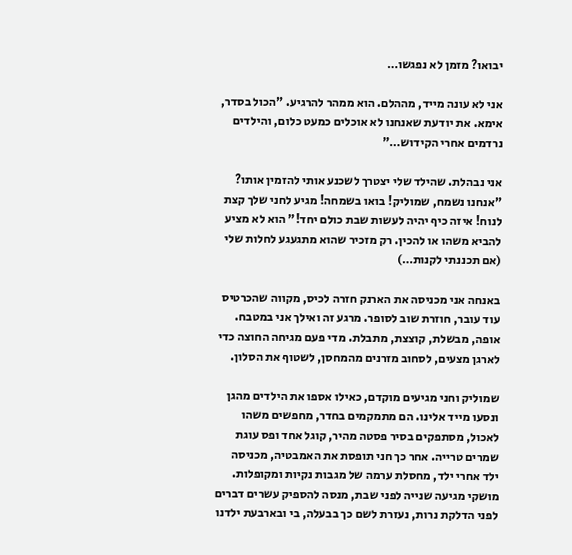יבואו? מזמן לא נפגשו…

אני לא עונה מייד, מההלם. הוא ממהר להרגיע. "הכול בסדר, אימא. את יודעת שאנחנו לא אוכלים כמעט כלום, והילדים נרדמים אחרי הקידוש…"

אני נבהלת. שהילד שלי יצטרך לשכנע אותי להזמין אותו? "אנחנו נשמח, שמוליק! בואו בשמחה! מגיע לחני שלך קצת לנוח! איזה כיף יהיה לעשות שבת כולם יחד!" הוא לא מציע להביא משהו או להכין. רק מזכיר שהוא מתגעגע לחלות שלי (אם תכננתי לקנות…)

באנחה אני מכניסה את הארנק חזרה לכיס, מקווה שהכרטיס עוד עובר, חוזרת שוב לסופר. מרגע זה ואילך אני במטבח. אופה, מבשלת, קוצצת, מתבלת. מדי פעם מגיחה החוצה כדי לארגן מצעים, לסחוב מזרנים מהמחסן, לשטוף את הסלון.

שמוליק וחני מגיעים מוקדם, כאילו אספו את הילדים מהגן ונסעו מייד אלינו. הם מתמקמים בחדר, מחפשים משהו לאכול, מסתפקים בסיר פסטה מהיר, קוגל אחד ופס עוגת שמרים טרייה. אחר כך חני תופסת את האמבטיה, מכניסה ילד אחרי ילד, מחסלת ערמה של מגבות נקיות ומקופלות. מושקי מגיעה שנייה לפני שבת, מנסה להספיק עשרים דברים לפני הדלקת נרות, נעזרת לשם כך בבעלה, בי ובארבעת ילדנו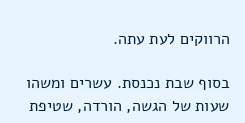הרווקים לעת עתה.

בסוף שבת נכנסת. עשרים ומשהו שעות של הגשה, הורדה, שטיפת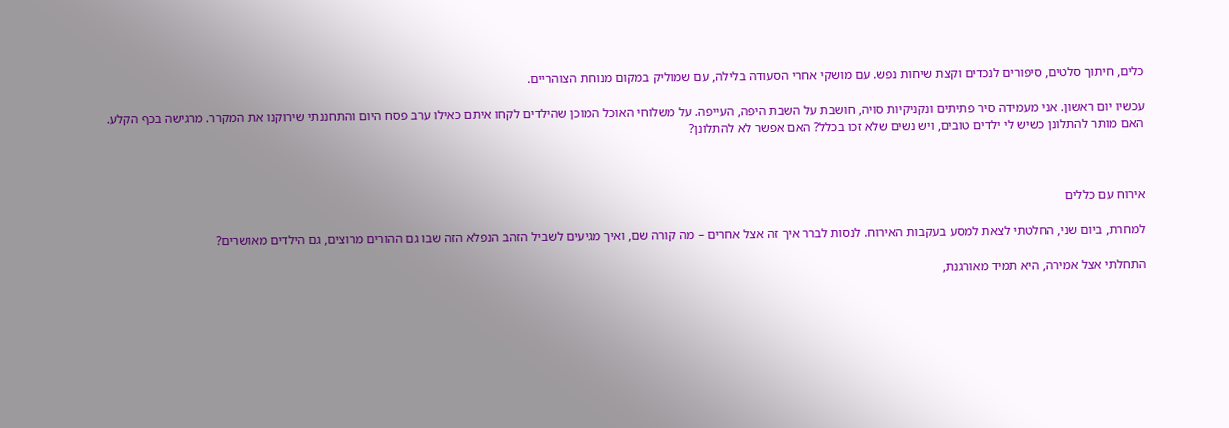כלים, חיתוך סלטים, סיפורים לנכדים וקצת שיחות נפש. עם מושקי אחרי הסעודה בלילה, עם שמוליק במקום מנוחת הצוהריים.

עכשיו יום ראשון. אני מעמידה סיר פתיתים ונקניקיות סויה, חושבת על השבת היפה, העייפה. על משלוחי האוכל המוכן שהילדים לקחו איתם כאילו ערב פסח היום והתחננתי שירוקנו את המקרר. מרגישה בכף הקלע. האם מותר להתלונן כשיש לי ילדים טובים, ויש נשים שלא זכו בכלל? האם אפשר לא להתלונן?



אירוח עם כללים

למחרת, ביום שני, החלטתי לצאת למסע בעקבות האירוח. לנסות לברר איך זה אצל אחרים – מה קורה שם, ואיך מגיעים לשביל הזהב הנפלא הזה שבו גם ההורים מרוצים, גם הילדים מאושרים?

התחלתי אצל אמירה, היא תמיד מאורגנת,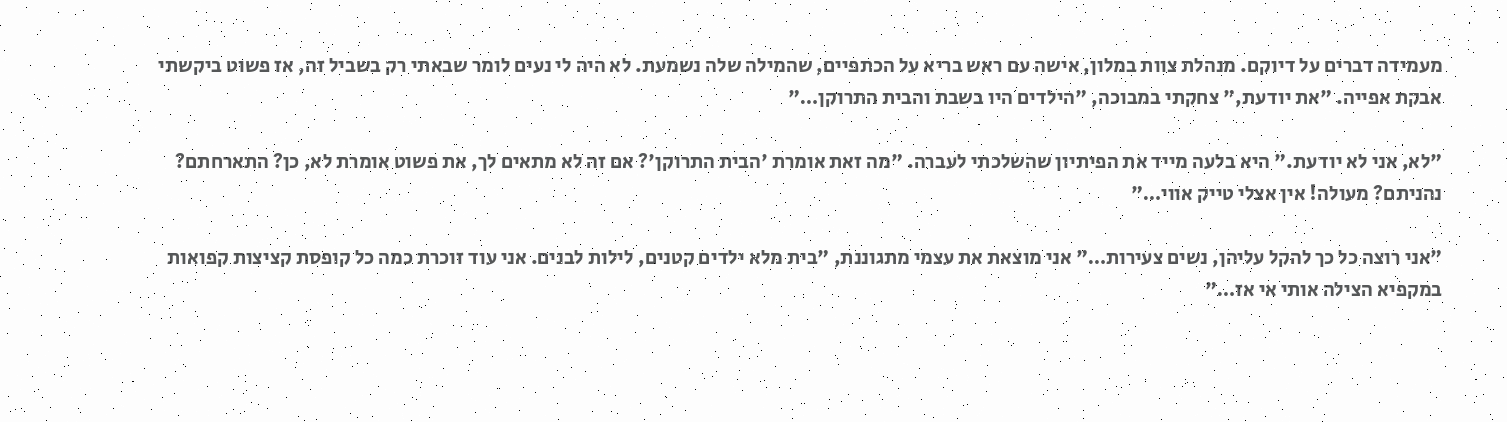מעמידה דברים על דיוקם. מנהלת צוות במלון, אישה עם ראש בריא על הכתפיים, שהמילה שלה נשמעת. לא היה לי נעים לומר שבאתי רק בשביל זה, אז פשוט ביקשתי אבקת אפייה. "את יודעת," צחקתי במבוכה, "הילדים היו בשבת והבית התרוקן…"

"לא, אני לא יודעת." היא בלעה מייד את הפיתיון שהשלכתי לעברה. "מה זאת אומרת 'הבית התרוקן'? אם זה לא מתאים לך, את פשוט אומרת לא, כן? התארחתם? נהניתם? מעולה! אין אצלי טייק אווי…"

"אני רוצה כל כך להקל עליהן, נשים צעירות…" אני מוצאת את עצמי מתגוננת, "בית מלא ילדים קטנים, לילות לבנים. אני עוד זוכרת כמה כל קופסת קציצות קפואות במקפיא הצילה אותי אי אז…"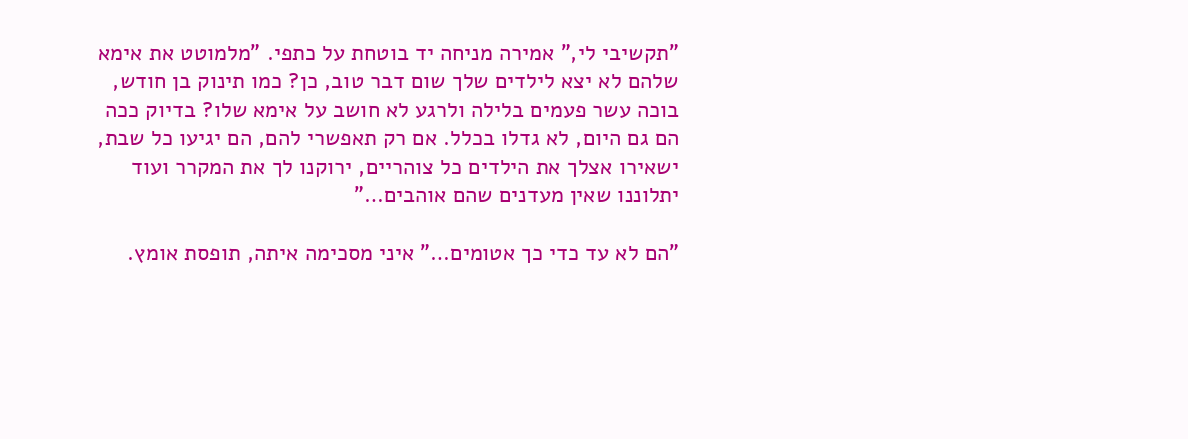"תקשיבי לי," אמירה מניחה יד בוטחת על כתפי. "מלמוטט את אימא שלהם לא יצא לילדים שלך שום דבר טוב, כן? כמו תינוק בן חודש, בוכה עשר פעמים בלילה ולרגע לא חושב על אימא שלו? בדיוק ככה הם גם היום, לא גדלו בכלל. אם רק תאפשרי להם, הם יגיעו כל שבת, ישאירו אצלך את הילדים כל צוהריים, ירוקנו לך את המקרר ועוד יתלוננו שאין מעדנים שהם אוהבים…"

"הם לא עד כדי כך אטומים…" איני מסכימה איתה, תופסת אומץ.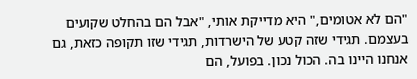"הם לא אטומים," היא מדייקת אותי, "אבל הם בהחלט שקועים בעצמם. תגידי שזה קטע של הישרדות, תגידי שזו תקופה כזאת, גם אנחנו היינו בה. הכול נכון. בפועל, הם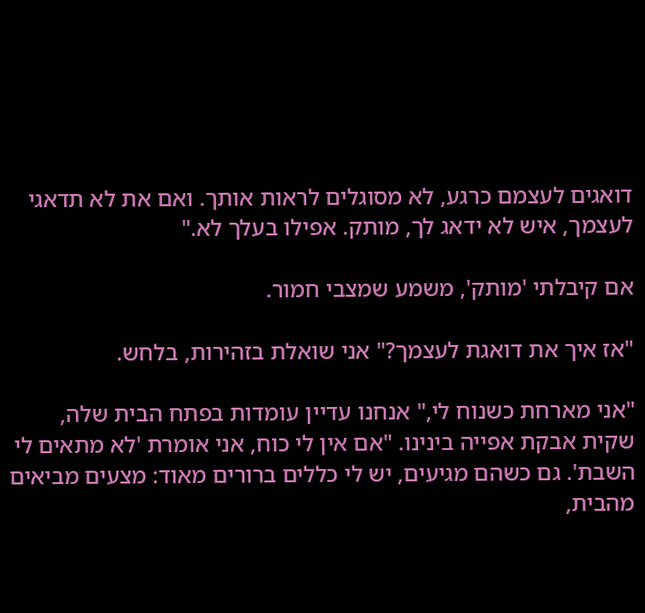דואגים לעצמם כרגע, לא מסוגלים לראות אותך. ואם את לא תדאגי לעצמך, איש לא ידאג לך, מותק. אפילו בעלך לא."

אם קיבלתי 'מותק', משמע שמצבי חמור.

"אז איך את דואגת לעצמך?" אני שואלת בזהירות, בלחש.

"אני מארחת כשנוח לי," אנחנו עדיין עומדות בפתח הבית שלה, שקית אבקת אפייה בינינו. "אם אין לי כוח, אני אומרת 'לא מתאים לי השבת'. גם כשהם מגיעים, יש לי כללים ברורים מאוד: מצעים מביאים מהבית,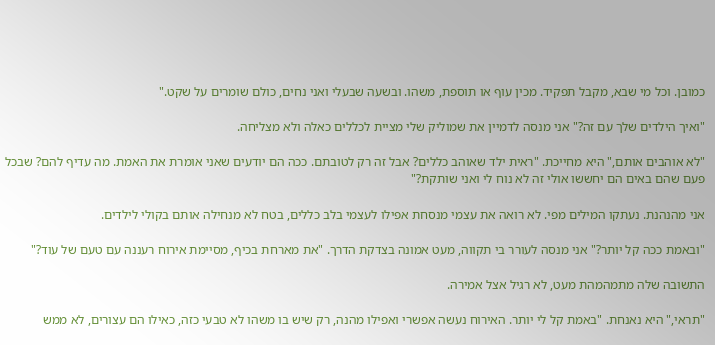כמובן. וכל מי שבא, מקבל תפקיד. מכין עוף או תוספת, משהו. ובשעה שבעלי ואני נחים, כולם שומרים על שקט."

"ואיך הילדים שלך עם זה?" אני מנסה לדמיין את שמוליק שלי מציית לכללים כאלה ולא מצליחה.

"לא אוהבים אותם," היא מחייכת. "ראית ילד שאוהב כללים? אבל זה רק לטובתם. ככה הם יודעים שאני אומרת את האמת. מה עדיף להם? שבכל פעם שהם באים הם יחששו אולי זה לא נוח לי ואני שותקת?"

אני מהנהנת. נעתקו המילים מפי. לא רואה את עצמי מנסחת אפילו לעצמי בלב כללים, בטח לא מנחילה אותם בקולי לילדים.

"ובאמת ככה קל יותר?" אני מנסה לעורר בי תקווה, מעט אמונה בצדקת הדרך. "את מארחת בכיף, מסיימת אירוח רעננה עם טעם של עוד?"

התשובה שלה מתמהמהת מעט, לא רגיל אצל אמירה.

"תראי," היא נאנחת. "באמת קל לי יותר. האירוח נעשה אפשרי ואפילו מהנה, רק שיש בו משהו לא טבעי כזה, כאילו הם עצורים, לא ממש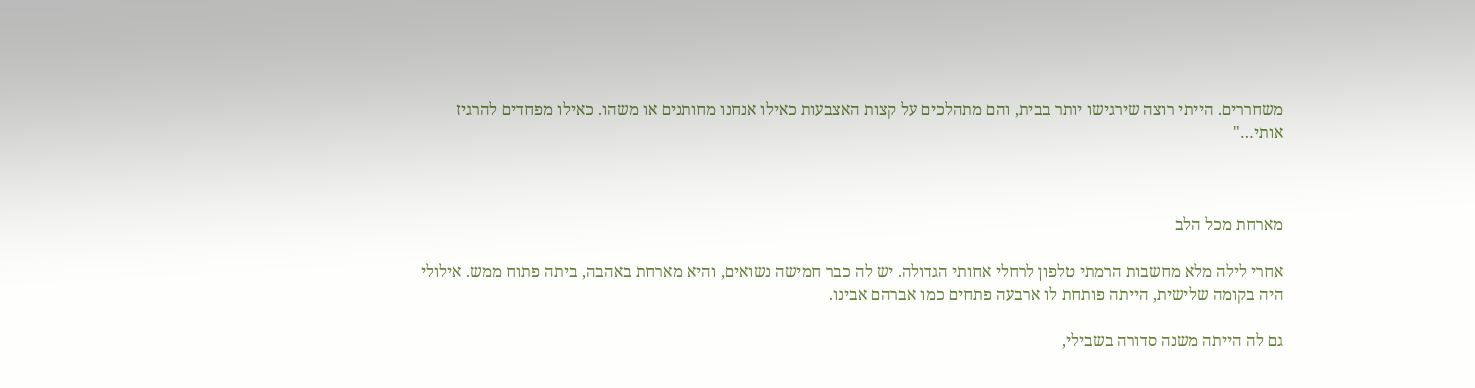משחררים. הייתי רוצה שירגישו יותר בבית, והם מתהלכים על קצות האצבעות כאילו אנחנו מחותנים או משהו. כאילו מפחדים להרגיז אותי…"



מארחת מכל הלב

אחרי לילה מלא מחשבות הרמתי טלפון לרחלי אחותי הגדולה. יש לה כבר חמישה נשואים, והיא מארחת באהבה, ביתה פתוח ממש. אילולי היה בקומה שלישית, הייתה פותחת לו ארבעה פתחים כמו אברהם אבינו.

גם לה הייתה משנה סדורה בשבילי,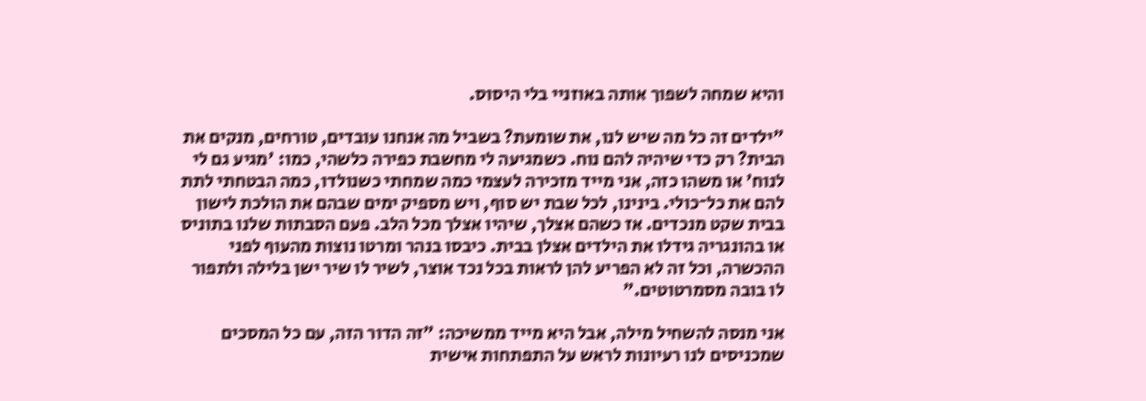והיא שמחה לשפוך אותה באוזניי בלי היסוס.

"ילדים זה כל מה שיש לנו, את שומעת? בשביל מה אנחנו עובדים, טורחים, מנקים את הבית? רק כדי שיהיה להם נוח. כשמגיעה לי מחשבת כפירה כלשהי, כמו: 'מגיע גם לי לנוח' או משהו כזה, אני מייד מזכירה לעצמי כמה שמחתי כשנולדו, כמה הבטחתי לתת להם את כל־כולי. בינינו, לכל שבת יש סוף, ויש מספיק ימים שבהם את הולכת לישון בבית שקט מנכדים. אז כשהם אצלך, שיהיו אצלך מכל הלב. פעם הסבתות שלנו בתוניס או בהונגריה גידלו את הילדים אצלן בבית. כיבסו בנהר ומרטו נוצות מהעוף לפני ההכשרה, וכל זה לא הפריע להן לראות בכל נכד אוצר, לשיר לו שיר ישן בלילה ולתפור לו בובה מסמרטוטים."

אני מנסה להשחיל מילה, אבל היא מייד ממשיכה: "זה הדור הזה, עם כל המסכים שמכניסים לנו רעיונות לראש על התפתחות אישית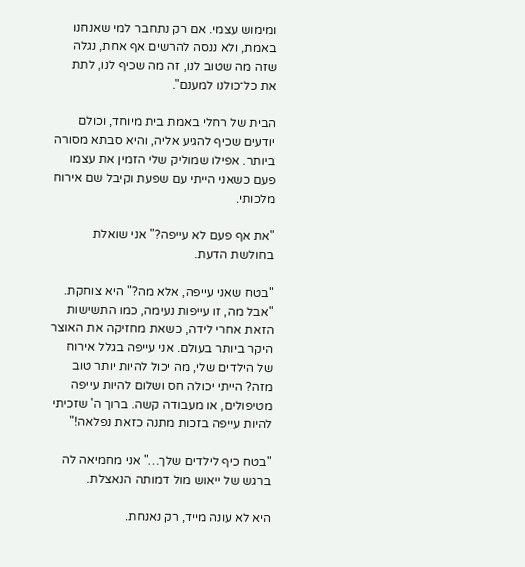ומימוש עצמי. אם רק נתחבר למי שאנחנו באמת, ולא ננסה להרשים אף אחת, נגלה שזה מה שטוב לנו, זה מה שכיף לנו, לתת את כל־כולנו למענם".

הבית של רחלי באמת בית מיוחד, וכולם יודעים שכיף להגיע אליה, והיא סבתא מסורה ביותר. אפילו שמוליק שלי הזמין את עצמו פעם כשאני הייתי עם שפעת וקיבל שם אירוח מלכותי.

"את אף פעם לא עייפה?" אני שואלת בחולשת הדעת.

"בטח שאני עייפה, אלא מה?" היא צוחקת. "אבל מה, זו עייפות נעימה, כמו התשישות הזאת אחרי לידה, כשאת מחזיקה את האוצר היקר ביותר בעולם. אני עייפה בגלל אירוח של הילדים שלי, מה יכול להיות יותר טוב מזה? הייתי יכולה חס ושלום להיות עייפה מטיפולים, או מעבודה קשה. ברוך ה' שזכיתי להיות עייפה בזכות מתנה כזאת נפלאה!"

"בטח כיף לילדים שלך…" אני מחמיאה לה ברגש של ייאוש מול דמותה הנאצלת.

היא לא עונה מייד, רק נאנחת.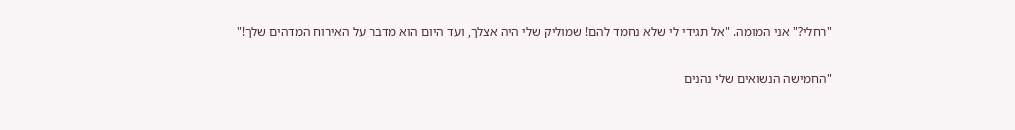"רחלי?" אני המומה. "אל תגידי לי שלא נחמד להם! שמוליק שלי היה אצלך, ועד היום הוא מדבר על האירוח המדהים שלך!"

"החמישה הנשואים שלי נהנים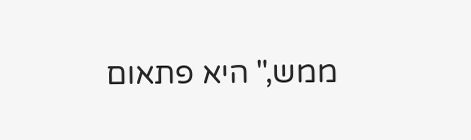ממש," היא פתאום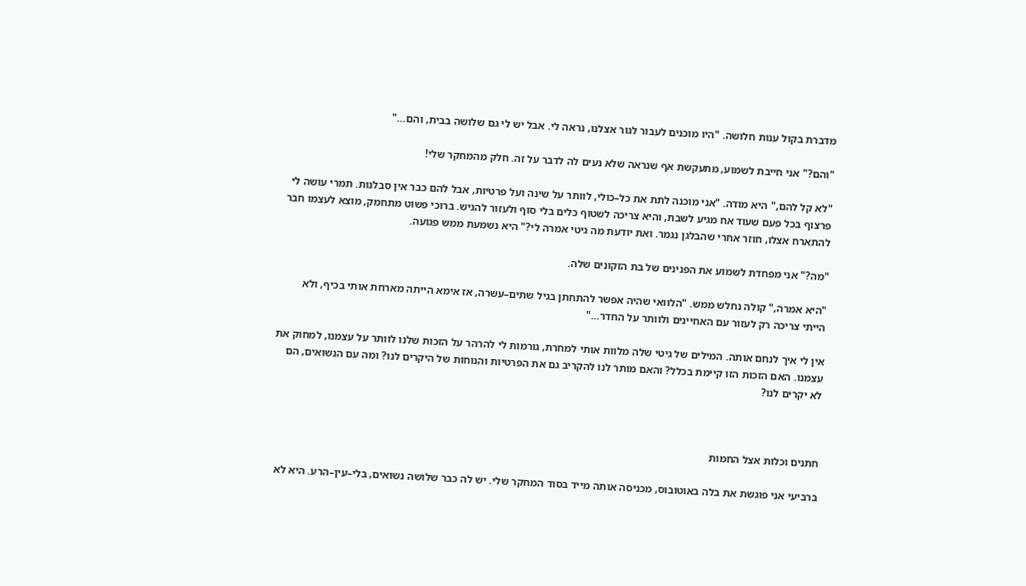מדברת בקול ענות חלושה. "היו מוכנים לעבור לגור אצלנו, נראה לי. אבל יש לי גם שלושה בבית, והם…"

"והם?" אני חייבת לשמוע, מתעקשת אף שנראה שלא נעים לה לדבר על זה. חלק מהמחקר שלי!

"לא קל להם," היא מודה. "אני מוכנה לתת את כל–כולי, לוותר על שינה ועל פרטיות, אבל להם כבר אין סבלנות. תמרי עושה לי פרצוף בכל פעם שעוד אח מגיע לשבת, והיא צריכה לשטוף כלים בלי סוף ולעזור להגיש. ברוכי פשוט מתחמק, מוצא לעצמו חבר להתארח אצלו, חוזר אחרי שהבלגן נגמר. ואת יודעת מה גיטי אמרה לי?" היא נשמעת ממש פגועה.

"מה?" אני מפחדת לשמוע את הפנינים של בת הזקונים שלה.

"היא אמרה," קולה נחלש ממש. "הלוואי שהיה אפשר להתחתן בגיל שתים–עשרה, אז אימא הייתה מארחת אותי בכיף, ולא הייתי צריכה רק לעזור עם האחיינים ולוותר על החדר…"

אין לי איך לנחם אותה. המילים של גיטי שלה מלוות אותי למחרת, גורמות לי להרהר על הזכות שלנו לוותר על עצמנו, למחוק את עצמנו. האם הזכות הזו קיימת בכלל? והאם מותר לנו להקריב גם את הפרטיות והנוחות של היקרים לנו? ומה עם הנשואים, הם לא יקרים לנו?



חתנים וכלות אצל החמות

ברביעי אני פוגשת את בלה באוטובוס, מכניסה אותה מייד בסוד המחקר שלי. יש לה כבר שלושה נשואים, בלי–עין–הרע. היא לא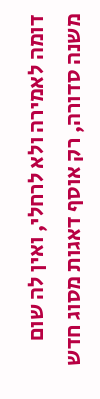דומה לאמירה ולא לרחלי, ואין לה שום משנה סדורה, רק אוסף דאגות מסוג חדש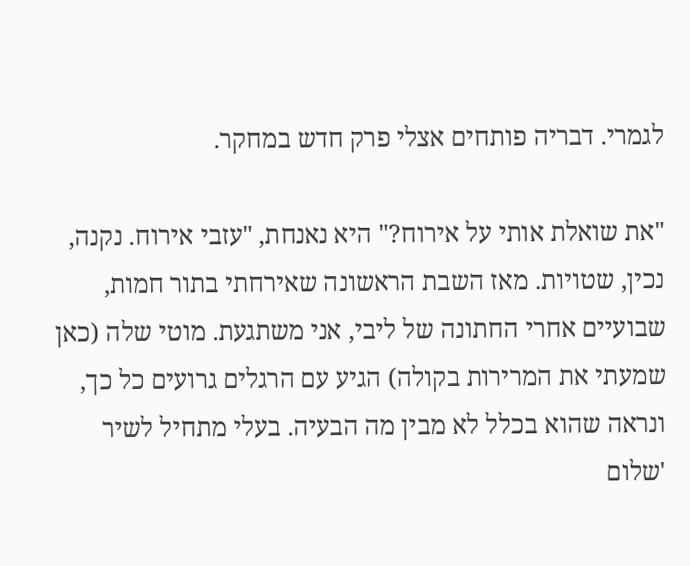לגמרי. דבריה פותחים אצלי פרק חדש במחקר.

"את שואלת אותי על אירוח?" היא נאנחת, "עזבי אירוח. נקנה, נכין, שטויות. מאז השבת הראשונה שאירחתי בתור חמות, שבועיים אחרי החתונה של ליבי, אני משתגעת. מוטי שלה (כאן שמעתי את המרירות בקולה) הגיע עם הרגלים גרועים כל כך, ונראה שהוא בכלל לא מבין מה הבעיה. בעלי מתחיל לשיר 'שלום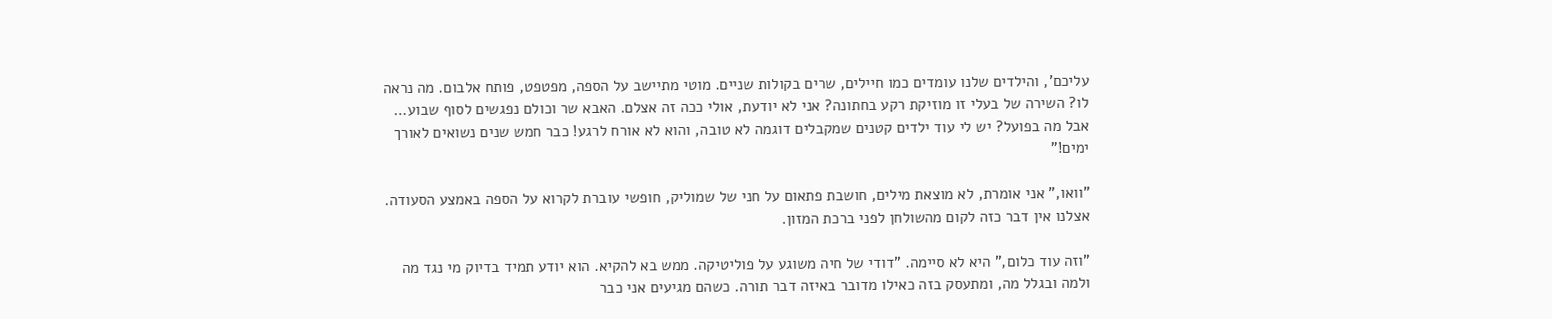עליכם', והילדים שלנו עומדים כמו חיילים, שרים בקולות שניים. מוטי מתיישב על הספה, מפטפט, פותח אלבום. מה נראה לו? השירה של בעלי זו מוזיקת רקע בחתונה? אני לא יודעת, אולי ככה זה אצלם. האבא שר וכולם נפגשים לסוף שבוע… אבל מה בפועל? יש לי עוד ילדים קטנים שמקבלים דוגמה לא טובה, והוא לא אורח לרגע! כבר חמש שנים נשואים לאורך ימים!"

"וואו," אני אומרת, לא מוצאת מילים, חושבת פתאום על חני של שמוליק, חופשי עוברת לקרוא על הספה באמצע הסעודה. אצלנו אין דבר כזה לקום מהשולחן לפני ברכת המזון.

"וזה עוד כלום," היא לא סיימה. "דודי של חיה משוגע על פוליטיקה. ממש בא להקיא. הוא יודע תמיד בדיוק מי נגד מה ולמה ובגלל מה, ומתעסק בזה כאילו מדובר באיזה דבר תורה. כשהם מגיעים אני כבר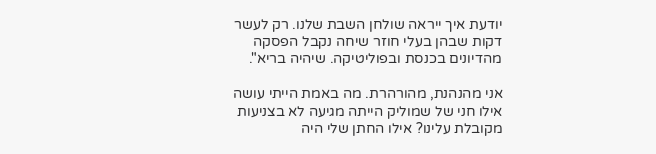יודעת איך ייראה שולחן השבת שלנו. רק לעשר דקות שבהן בעלי חוזר שיחה נקבל הפסקה מהדיונים בכנסת ובפוליטיקה. שיהיה בריא".

אני מהנהנת, מהורהרת. מה באמת הייתי עושה אילו חני של שמוליק הייתה מגיעה לא בצניעות מקובלת עלינו? אילו החתן שלי היה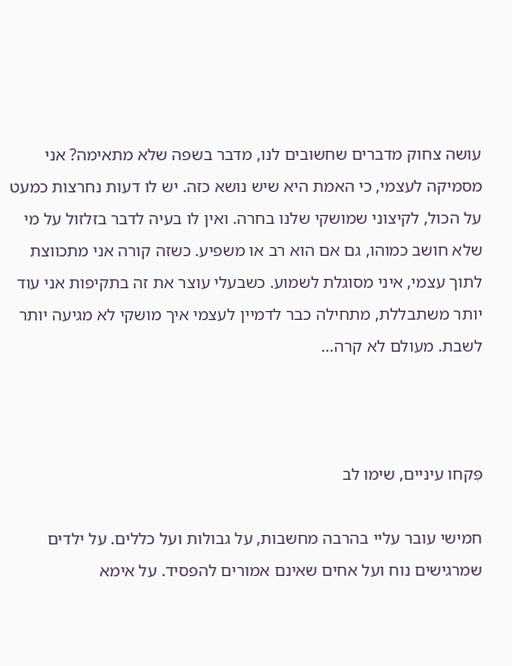עושה צחוק מדברים שחשובים לנו, מדבר בשפה שלא מתאימה? אני מסמיקה לעצמי, כי האמת היא שיש נושא כזה. יש לו דעות נחרצות כמעט על הכול, לקיצוני שמושקי שלנו בחרה. ואין לו בעיה לדבר בזלזול על מי שלא חושב כמוהו, גם אם הוא רב או משפיע. כשזה קורה אני מתכווצת לתוך עצמי, איני מסוגלת לשמוע. כשבעלי עוצר את זה בתקיפות אני עוד יותר משתבללת, מתחילה כבר לדמיין לעצמי איך מושקי לא מגיעה יותר לשבת. מעולם לא קרה…



פִּקחו עיניים, שימו לב

חמישי עובר עליי בהרבה מחשבות, על גבולות ועל כללים. על ילדים שמרגישים נוח ועל אחים שאינם אמורים להפסיד. על אימא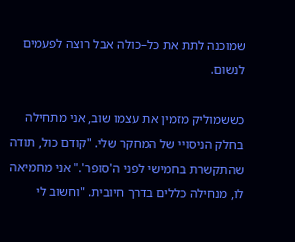שמוכנה לתת את כל–כולה אבל רוצה לפעמים לנשום.

כששמוליק מזמין את עצמו שוב, אני מתחילה בחלק הניסויי של המחקר שלי. "קודם כול, תודה שהתקשרת בחמישי לפני ה'סופר'." אני מחמיאה לו, מנחילה כללים בדרך חיובית. "וחשוב לי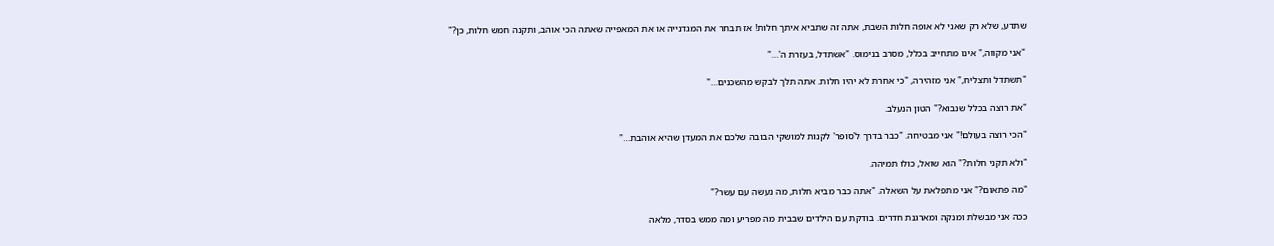שתדע, שלא רק שאני לא אופה חלות השבת, אתה זה שתביא איתך חלות! אז תבחר את המגדנייה או את המאפייה שאתה הכי אוהב, ותקנה חמש חלות, כן?"

"אני מקווה," אינו מתחייב בכלל, מסרב בנימוס. "אשתדל, בעזרת ה'…"

"תשתדל ותצליח," אני מזהירה, "כי אחרת לא יהיו חלות. אתה תלך לבקש מהשכנים…"

"את רוצה בכלל שנבוא?" הטון הנעלב.

"הכי רוצה בעולם!" אני מבטיחה. "כבר בדרך ל'סופר' לקנות למושקי הבובה שלכם את המעדן שהיא אוהבת…"

"ולא תקני חלות?" הוא שואל, כולו תמיהה.

"מה פתאום?" אני מתפלאת על השאלה. "אתה כבר מביא חלות, מה נעשה עם עשר?"

ככה אני מבשלת ומנקה ומארגנת חדרים. בודקת עם הילדים שבבית מה מפריע ומה ממש בסדר, מלאה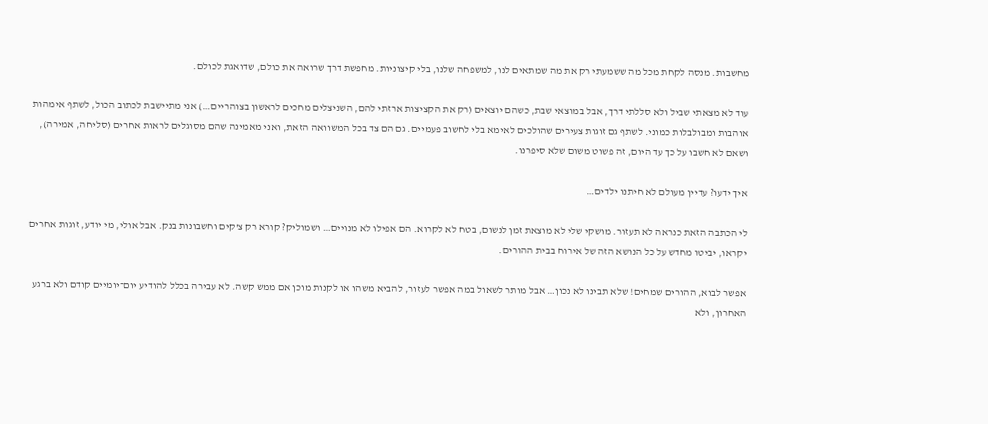מחשבות. מנסה לקחת מכל מה ששמעתי רק את מה שמתאים לנו, למשפחה שלנו, בלי קיצוניות. מחפשת דרך שרואה את כולם, שדואגת לכולם.

עוד לא מצאתי שביל ולא סללתי דרך, אבל במוצאי שבת, כשהם יוצאים (רק את הקציצות ארזתי להם, השניצלים מחכים לראשון בצוהריים…) אני מתיישבת לכתוב הכול, לשתף אימהות אוהבות ומבולבלות כמוני. לשתף גם זוגות צעירים שהולכים לאימא בלי לחשוב פעמיים. גם הם צד בכל המשוואה הזאת, ואני מאמינה שהם מסוגלים לראות אחרים (סליחה, אמירה), ושאם לא חשבו על כך עד היום, זה פשוט משום שלא סיפרנו.

איך ידעו? עדיין מעולם לא חיתנו ילדים…

לי הכתבה הזאת כנראה לא תעזור. מושקי שלי לא מוצאת זמן לנשום, בטח לא לקרוא. הם אפילו לא מנויים… ושמוליק? קורא רק צ'קים וחשבונות בנק. אבל אולי, מי יודע, זוגות אחרים יקראו, יביטו מחדש על כל הנושא הזה של אירוח בבית ההורים.

אפשר לבוא, ההורים שמחים! שלא תבינו לא נכון… אבל מותר לשאול במה אפשר לעזור, להביא משהו או לקנות מוכן אם ממש קשה. לא עבירה בכלל להודיע יום־יומיים קודם ולא ברגע האחרון, ולא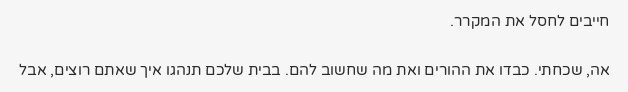חייבים לחסל את המקרר.

אה, שכחתי. כבדו את ההורים ואת מה שחשוב להם. בבית שלכם תנהגו איך שאתם רוצים, אבל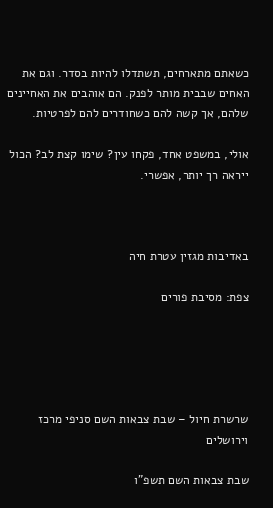כשאתם מתארחים, תשתדלו להיות בסדר. וגם את האחים שבבית מותר לפנק. הם אוהבים את האחיינים שלהם, אך קשה להם כשחודרים להם לפרטיות.

אולי, במשפט אחד, פקחו עין? שימו קצת לב? הכול ייראה רך יותר, אפשרי.



באדיבות מגזין עטרת חיה

צפת: מסיבת פורים





שרשרת חיול – שבת צבאות השם סניפי מרכז וירושלים

שבת צבאות השם תשפ"ו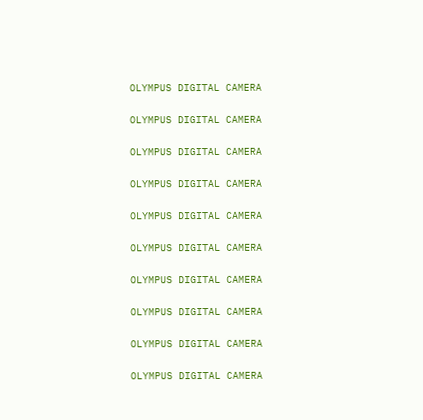OLYMPUS DIGITAL CAMERA

OLYMPUS DIGITAL CAMERA

OLYMPUS DIGITAL CAMERA

OLYMPUS DIGITAL CAMERA

OLYMPUS DIGITAL CAMERA

OLYMPUS DIGITAL CAMERA

OLYMPUS DIGITAL CAMERA

OLYMPUS DIGITAL CAMERA

OLYMPUS DIGITAL CAMERA

OLYMPUS DIGITAL CAMERA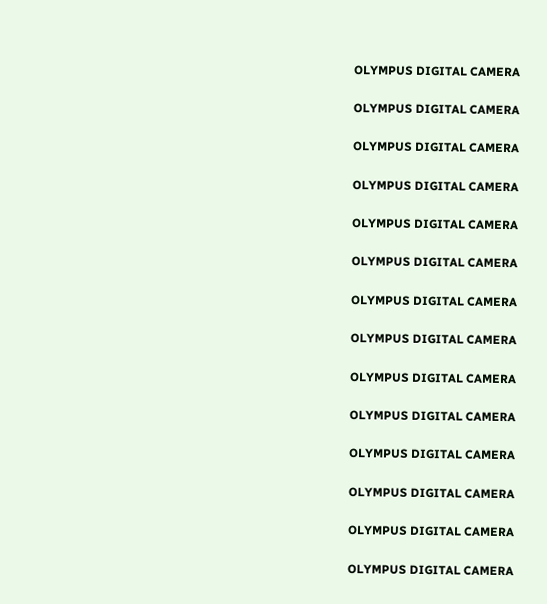OLYMPUS DIGITAL CAMERA

OLYMPUS DIGITAL CAMERA

OLYMPUS DIGITAL CAMERA

OLYMPUS DIGITAL CAMERA

OLYMPUS DIGITAL CAMERA

OLYMPUS DIGITAL CAMERA

OLYMPUS DIGITAL CAMERA

OLYMPUS DIGITAL CAMERA

OLYMPUS DIGITAL CAMERA

OLYMPUS DIGITAL CAMERA

OLYMPUS DIGITAL CAMERA

OLYMPUS DIGITAL CAMERA

OLYMPUS DIGITAL CAMERA

OLYMPUS DIGITAL CAMERA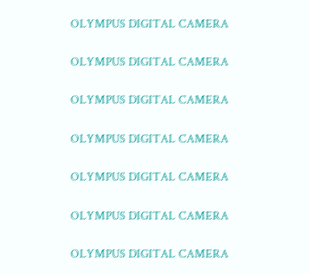OLYMPUS DIGITAL CAMERA

OLYMPUS DIGITAL CAMERA

OLYMPUS DIGITAL CAMERA

OLYMPUS DIGITAL CAMERA

OLYMPUS DIGITAL CAMERA

OLYMPUS DIGITAL CAMERA

OLYMPUS DIGITAL CAMERA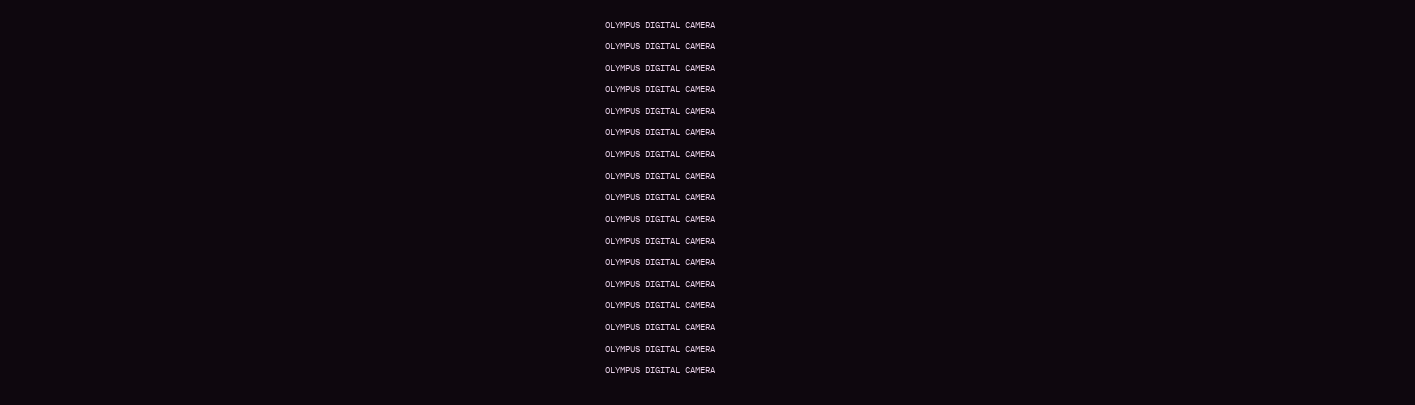OLYMPUS DIGITAL CAMERA

OLYMPUS DIGITAL CAMERA

OLYMPUS DIGITAL CAMERA

OLYMPUS DIGITAL CAMERA

OLYMPUS DIGITAL CAMERA

OLYMPUS DIGITAL CAMERA

OLYMPUS DIGITAL CAMERA

OLYMPUS DIGITAL CAMERA

OLYMPUS DIGITAL CAMERA

OLYMPUS DIGITAL CAMERA

OLYMPUS DIGITAL CAMERA

OLYMPUS DIGITAL CAMERA

OLYMPUS DIGITAL CAMERA

OLYMPUS DIGITAL CAMERA

OLYMPUS DIGITAL CAMERA

OLYMPUS DIGITAL CAMERA

OLYMPUS DIGITAL CAMERA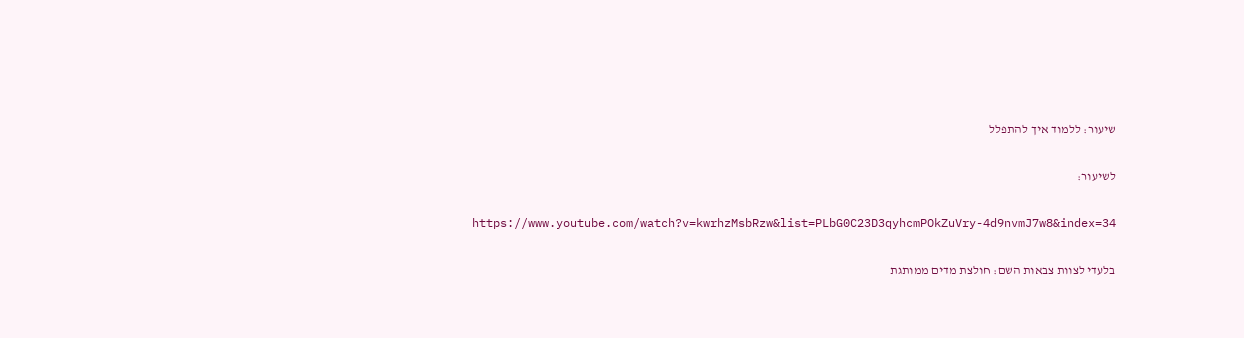שיעור: ללמוד איך להתפלל

לשיעור:

https://www.youtube.com/watch?v=kwrhzMsbRzw&list=PLbG0C23D3qyhcmPOkZuVry-4d9nvmJ7w8&index=34

בלעדי לצוות צבאות השם: חולצת מדים ממותגת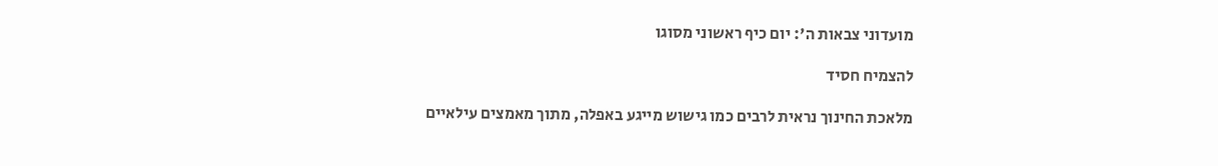מועדוני צבאות ה': יום כיף ראשוני מסוגו

להצמיח חסיד

מלאכת החינוך נראית לרבים כמו גישוש מייגע באפלה, מתוך מאמצים עילאיים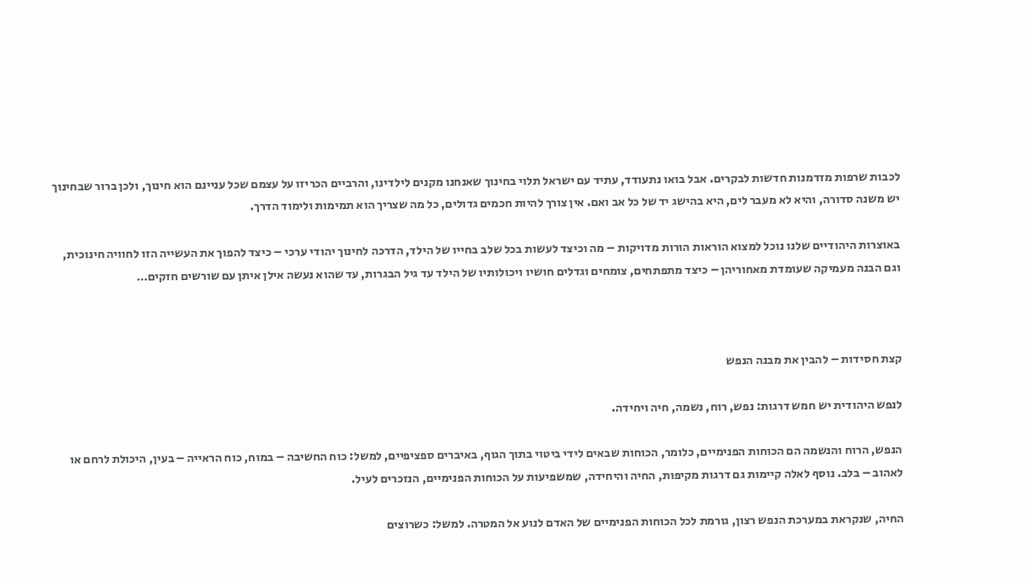לכבות שרפות מזדמנות חדשות לבקרים. אבל בואו נתעודד, עתיד עם ישראל תלוי בחינוך שאנחנו מקנים לילדינו, והרביים הכריזו על עצמם שכל עניינם הוא חינוך, ולכן ברור שבחינוך יש משנה סדורה, והיא לא מעבר לים, היא בהישג יד של כל אב ואם. אין צורך להיות חכמים גדולים, כל מה שצריך הוא תמימות ולימוד הדרך.

באוצרות היהודיים שלנו נוכל למצוא הוראות הורות מדויקות – מה וכיצד לעשות בכל שלב בחייו של הילד, הדרכה לחינוך יהודי ערכי – כיצד להפוך את העשייה הזו לחוויה חינוכית, וגם הבנה מעמיקה שעומדת מאחוריהן – כיצד מתפתחים, צומחים וגדלים חושיו ויכולותיו של הילד עד גיל הבגרות, עד שהוא נעשה אילן איתן עם שורשים חזקים…



קצת חסידות – להבין את מבנה הנפש

לנפש היהודית יש חמש דרגות: נפש, רוח, נשמה, חיה ויחידה.

הנפש, הרוח והנשמה הם הכוחות הפנימיים, כלומר, הכוחות שבאים לידי ביטוי בתוך הגוף, באיברים ספציפיים, למשל: כוח החשיבה – במוח, כוח הראייה – בעין, היכולת לרחם או לאהוב – בלב. נוסף לאלה קיימות גם דרגות מקיפות, החיה והיחידה, שמשפיעות על הכוחות הפנימיים, הנזכרים לעיל.

החיה, שנקראת במערכת הנפש רצון, גורמת לכל הכוחות הפנימיים של האדם לנוע אל המטרה. למשל: כשרוצים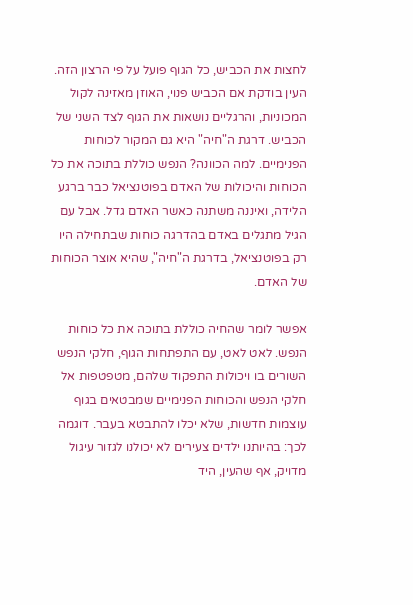לחצות את הכביש, כל הגוף פועל על פי הרצון הזה. העין בודקת אם הכביש פנוי, האוזן מאזינה לקול המכוניות, והרגליים נושאות את הגוף לצד השני של הכביש. דרגת ה"חיה" היא גם המקור לכוחות הפנימיים. למה הכוונה? הנפש כוללת בתוכה את כל הכוחות והיכולות של האדם בפוטנציאל כבר ברגע הלידה, ואיננה משתנה כאשר האדם גדל. אבל עם הגיל מתגלים באדם בהדרגה כוחות שבתחילה היו רק בפוטנציאל, בדרגת ה"חיה", שהיא אוצר הכוחות של האדם.

אפשר לומר שהחיה כוללת בתוכה את כל כוחות הנפש. לאט לאט, עם התפתחות הגוף, חלקי הנפש השורים בו ויכולות התפקוד שלהם, מטפטפות אל חלקי הנפש והכוחות הפנימיים שמבטאים בגוף עוצמות חדשות, שלא יכלו להתבטא בעבר. דוגמה לכך: בהיותנו ילדים צעירים לא יכולנו לגזור עיגול מדויק, אף שהעין, היד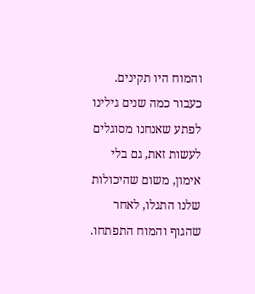והמוח היו תקינים. כעבור כמה שנים גילינו לפתע שאנחנו מסוגלים לעשות זאת, גם בלי אימון, משום שהיכולות שלנו התגלו, לאחר שהגוף והמוח התפתחו.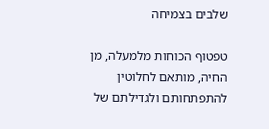שלבים בצמיחה

טפטוף הכוחות מלמעלה, מן החיה, מותאם לחלוטין להתפתחותם ולגדילתם של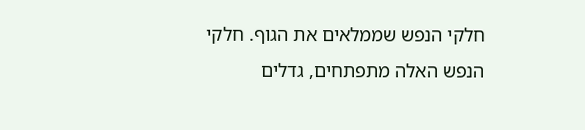חלקי הנפש שממלאים את הגוף. חלקי הנפש האלה מתפתחים, גדלים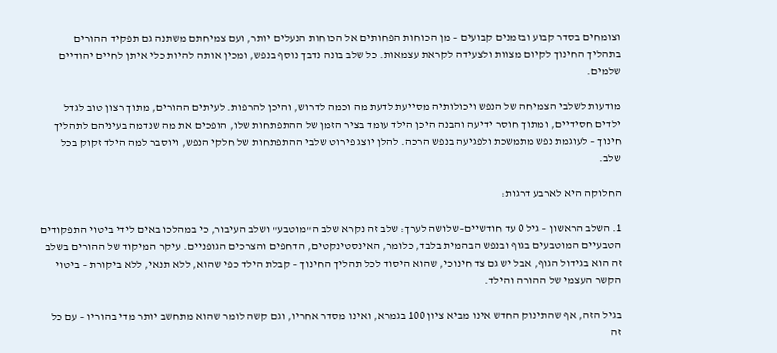וצומחים בסדר קבוע ובזמנים קבועים – מן הכוחות הפחותים אל הכוחות הנעלים יותר, ועם צמיחתם משתנה גם תפקיד ההורים בתהליך החינוך לקיום מצוות ולצעידה לקראת עצמאות. כל שלב בונה נדבך נוסף בנפש, ומכין אותה להיות כלי איתן לחיים יהודיים שלמים.

מודעות לשלבי הצמיחה של הנפש ויכולותיה מסייעת לדעת מה וכמה לדרוש, והיכן להרפות. לעיתים ההורים, מתוך רצון טוב לגדל ילדים חסידיים, ומתוך חוסר ידיעה והבנה היכן הילד עומד בציר הזמן של ההתפתחות שלו, הופכים את מה שנדמה בעיניהם לתהליך חינוך – לעוגמת נפש מתמשכת ולפגיעה בנפש הרכה. להלן יוצג פירוט שלבי ההתפתחות של חלקי הנפש, ויוסבר למה הילד זקוק בכל שלב.

החלוקה היא לארבע דרגות:

1. השלב הראשון – גיל 0 עד חודשיים–שלושה לערך: שלב זה נקרא שלב ה"מוטבע" ושלב העיבור, כי במהלכו באים לידי ביטוי התפקודים הטבעיים המוטבעים בגוף ובנפש הבהמית בלבד, כלומר, האינסטינקטים, הדחפים והצרכים הגופניים. עיקר המיקוד של ההורים בשלב זה הוא בגידול הגוף, אבל יש גם צד חינוכי, שהוא היסוד לכל תהליך החינוך – קבלת הילד כפי שהוא, ללא תנאי, ללא ביקורת – ביטוי הקשר העצמי של ההורה והילד.

בגיל הזה, אף שהתינוק החדש אינו מביא ציון 100 בגמרא, ואינו מסדר אחריו, וגם קשה לומר שהוא מתחשב יותר מדי בהוריו – עם כל זה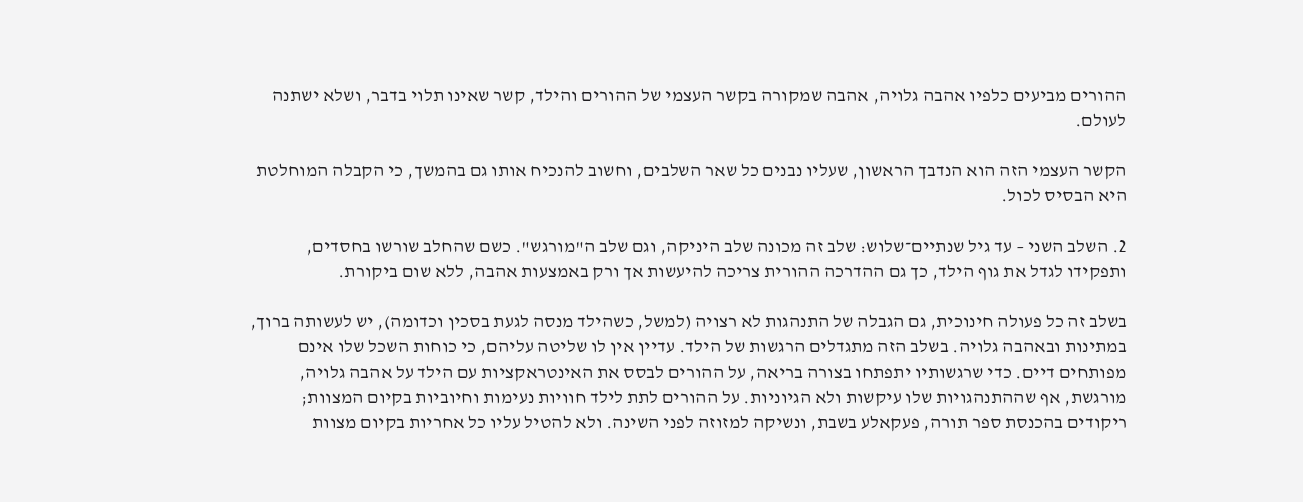ההורים מביעים כלפיו אהבה גלויה, אהבה שמקורה בקשר העצמי של ההורים והילד, קשר שאינו תלוי בדבר, ושלא ישתנה לעולם.

הקשר העצמי הזה הוא הנדבך הראשון, שעליו נבנים כל שאר השלבים, וחשוב להנכיח אותו גם בהמשך, כי הקבלה המוחלטת היא הבסיס לכול.

2. השלב השני – עד גיל שנתיים־שלוש: שלב זה מכונה שלב היניקה, וגם שלב ה"מורגש". כשם שהחלב שורשו בחסדים, ותפקידו לגדל את גוף הילד, כך גם ההדרכה ההורית צריכה להיעשות אך ורק באמצעות אהבה, ללא שום ביקורת.

בשלב זה כל פעולה חינוכית, גם הגבלה של התנהגות לא רצויה (למשל, כשהילד מנסה לגעת בסכין וכדומה), יש לעשותה ברוך, במתינות ובאהבה גלויה. בשלב הזה מתגדלים הרגשות של הילד. עדיין אין לו שליטה עליהם, כי כוחות השכל שלו אינם מפותחים דיים. כדי שרגשותיו יתפתחו בצורה בריאה, על ההורים לבסס את האינטראקציות עם הילד על אהבה גלויה, מורגשת, אף שההתנהגויות שלו עיקשות ולא הגיוניות. על ההורים לתת לילד חוויות נעימות וחיוביות בקיום המצוות; ריקודים בהכנסת ספר תורה, פעקאלע בשבת, ונשיקה למזוזה לפני השינה. ולא להטיל עליו כל אחריות בקיום מצוות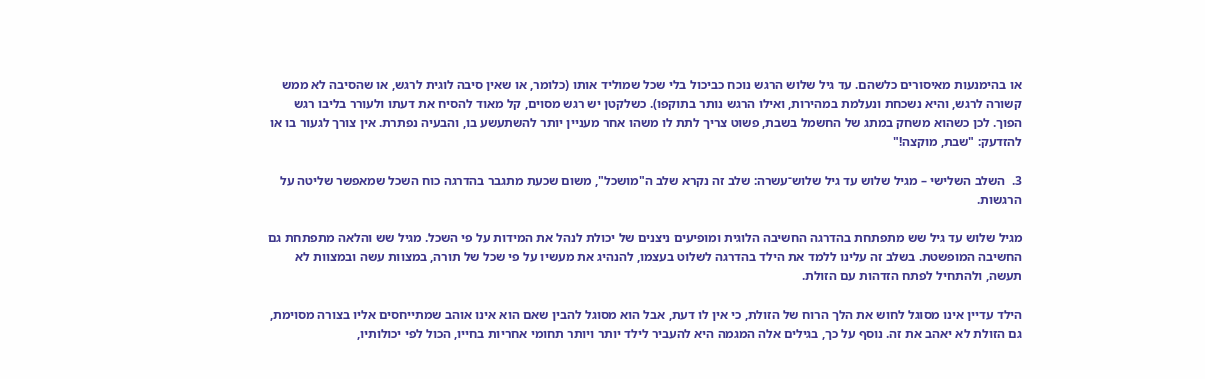או בהימנעות מאיסורים כלשהם. עד גיל שלוש הרגש נוכח כביכול בלי שכל שמוליד אותו (כלומר, או שאין סיבה לוגית לרגש, או שהסיבה לא ממש קשורה לרגש, והיא נשכחת ונעלמת במהירות, ואילו הרגש נותר בתוקפו). כשלקטן יש רגש מסוים, קל מאוד להסיח את דעתו ולעורר בליבו רגש הפוך. לכן כשהוא משחק במתג של החשמל בשבת, פשוט צריך לתת לו משהו אחר מעניין יותר להשתעשע בו, והבעיה נפתרת. אין צורך לגעור בו או להזדעק: "שבת, מוקצה!"

3.  השלב השלישי – מגיל שלוש עד גיל שלוש־עשרה: שלב זה נקרא שלב ה"מושכל", משום שכעת מתגבר בהדרגה כוח השכל שמאפשר שליטה על הרגשות.

מגיל שלוש עד גיל שש מתפתחת בהדרגה החשיבה הלוגית ומופיעים ניצנים של יכולת לנהל את המידות על פי השכל. מגיל שש והלאה מתפתחת גם החשיבה המופשטת. בשלב זה עלינו ללמד את הילד בהדרגה לשלוט בעצמו, להנהיג את מעשיו על פי שכל של תורה, במצוות עשה ובמצוות לא תעשה, ולהתחיל לפתח הזדהות עם הזולת.

הילד עדיין אינו מסוגל לחוש את הלך הרוח של הזולת, כי אין לו דעת, אבל הוא מסוגל להבין שאם הוא אינו אוהב שמתייחסים אליו בצורה מסוימת, גם הזולת לא יאהב את זה. נוסף על כך, בגילים אלה המגמה היא להעביר לילד יותר ויותר תחומי אחריות בחייו, הכול לפי יכולותיו,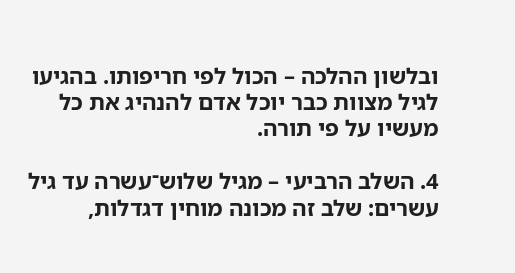ובלשון ההלכה – הכול לפי חריפותו. בהגיעו לגיל מצוות כבר יוכל אדם להנהיג את כל מעשיו על פי תורה.

4. השלב הרביעי – מגיל שלוש־עשרה עד גיל עשרים: שלב זה מכונה מוחין דגדלות,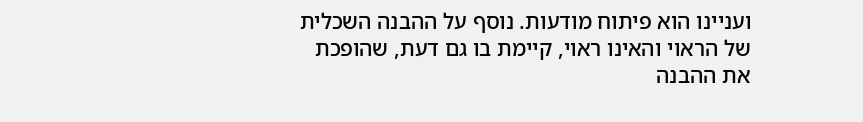ועניינו הוא פיתוח מודעות. נוסף על ההבנה השכלית של הראוי והאינו ראוי, קיימת בו גם דעת, שהופכת את ההבנה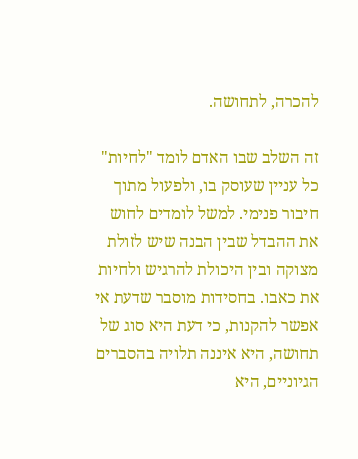להכרה, לתחושה.

זה השלב שבו האדם לומד "לחיות" כל עניין שעוסק בו, ולפעול מתוך חיבור פנימי. למשל לומדים לחוש את ההבדל שבין הבנה שיש לזולת מצוקה ובין היכולת להרגיש ולחיות את כאבו. בחסידות מוסבר שדעת אי אפשר להקנות, כי דעת היא סוג של תחושה, היא איננה תלויה בהסברים הגיוניים, היא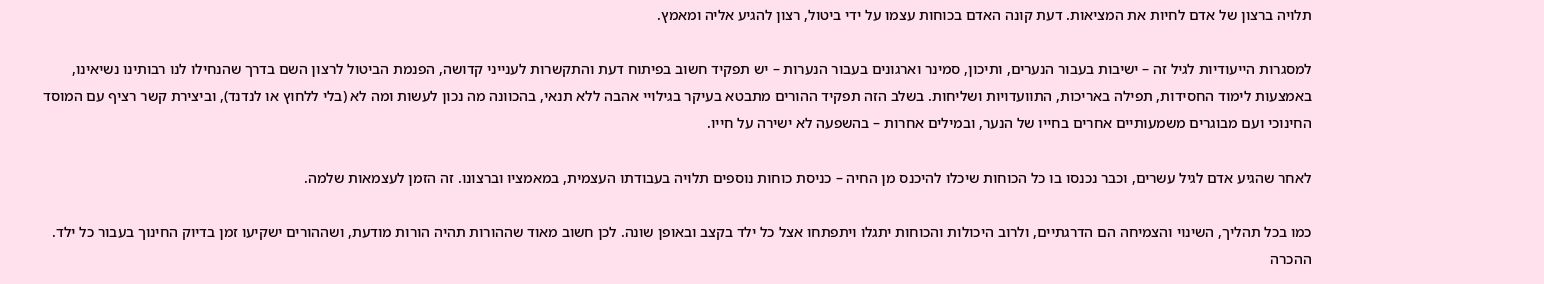תלויה ברצון של אדם לחיות את המציאות. דעת קונה האדם בכוחות עצמו על ידי ביטול, רצון להגיע אליה ומאמץ.

למסגרות הייעודיות לגיל זה – ישיבות בעבור הנערים, ותיכון, סמינר וארגונים בעבור הנערות – יש תפקיד חשוב בפיתוח דעת והתקשרות לענייני קדושה, הפנמת הביטול לרצון השם בדרך שהנחילו לנו רבותינו נשיאינו, באמצעות לימוד החסידות, תפילה באריכות, התוועדויות ושליחות. בשלב הזה תפקיד ההורים מתבטא בעיקר בגילויי אהבה ללא תנאי, בהכוונה מה נכון לעשות ומה לא (בלי ללחוץ או לנדנד), וביצירת קשר רציף עם המוסד החינוכי ועם מבוגרים משמעותיים אחרים בחייו של הנער, ובמילים אחרות – בהשפעה לא ישירה על חייו.

לאחר שהגיע אדם לגיל עשרים, וכבר נכנסו בו כל הכוחות שיכלו להיכנס מן החיה – כניסת כוחות נוספים תלויה בעבודתו העצמית, במאמציו וברצונו. זה הזמן לעצמאות שלמה.

כמו בכל תהליך, השינוי והצמיחה הם הדרגתיים, ולרוב היכולות והכוחות יתגלו ויתפתחו אצל כל ילד בקצב ובאופן שונה. לכן חשוב מאוד שההורות תהיה הורות מודעת, ושההורים ישקיעו זמן בדיוק החינוך בעבור כל ילד. ההכרה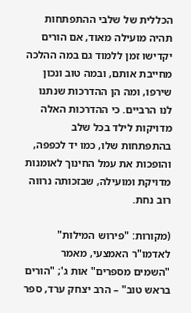הכללית של שלבי ההתפתחות תהיה מועילה מאוד, אם הורים יקדישו זמן ללמוד גם במה ההלכה מחייבת אותם, ובמה טוב ונכון שירפו, ומה הן ההדרכות שנתנו לנו הרביים. כי ההדרכות האלה מדויקות לילד בכל שלב בהתפתחות שלו, כמו יד לכפפה, והופכות את עמל החינוך לאומנות מדויקת ומועילה, שבזכותה נרווה רוב נחת.

(מקורות: "פירוש המילות" לאדמו"ר האמצעי, מאמר "השמים מספרים" אות ג'; "הורים בראש טוב" – הרב יצחק ערד, ספר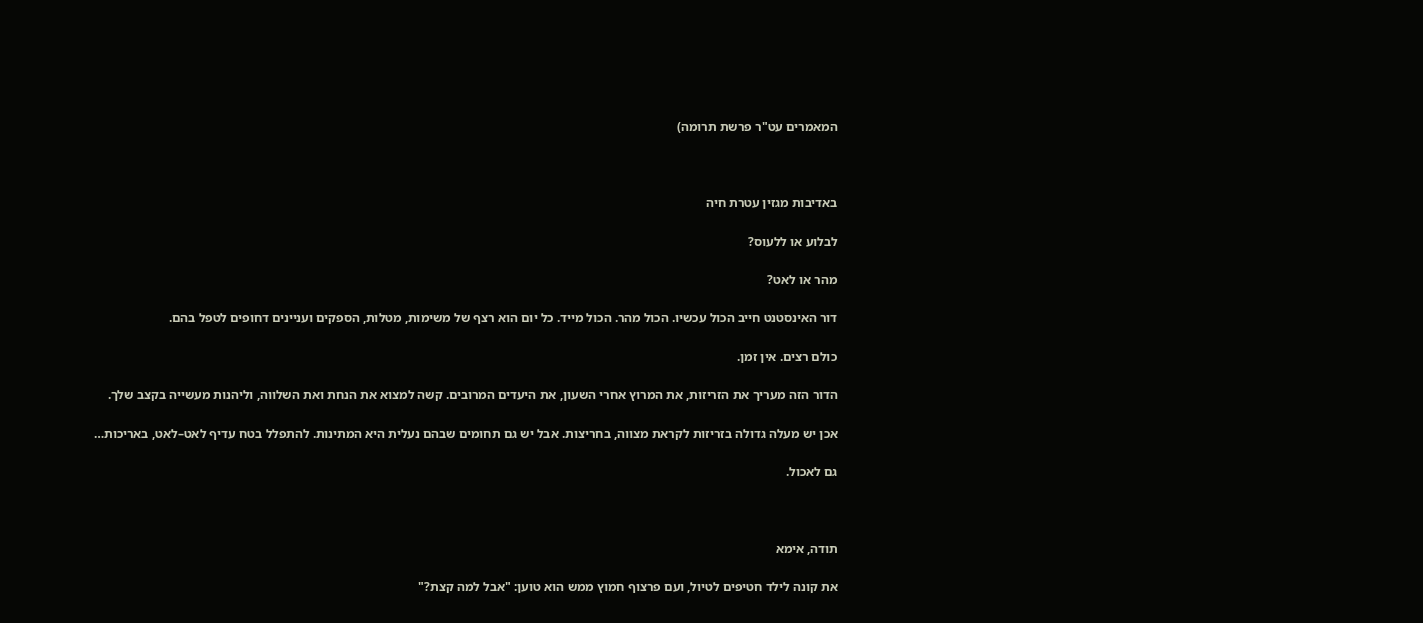המאמרים עט"ר פרשת תרומה)



באדיבות מגזין עטרת חיה

לבלוע או ללעוס?

מהר או לאט?

דור האינסטנט חייב הכול עכשיו. הכול מהר. הכול מייד. כל יום הוא רצף של משימות, מטלות, הספקים ועניינים דחופים לטפל בהם.

כולם רצים. אין זמן.

הדור הזה מעריך את הזריזות, את המרוץ אחרי השעון, את היעדים המרובים. קשה למצוא את הנחת ואת השלווה, וליהנות מעשייה בקצב שלך.

אכן יש מעלה גדולה בזריזות לקראת מצווה, בחריצות. אבל יש גם תחומים שבהם נעלית היא המתינות. להתפלל בטח עדיף לאט–לאט, באריכות…

גם לאכול.



תודה, אימא

את קונה לילד חטיפים לטיול, ועם פרצוף חמוץ ממש הוא טוען: "אבל למה קצת?"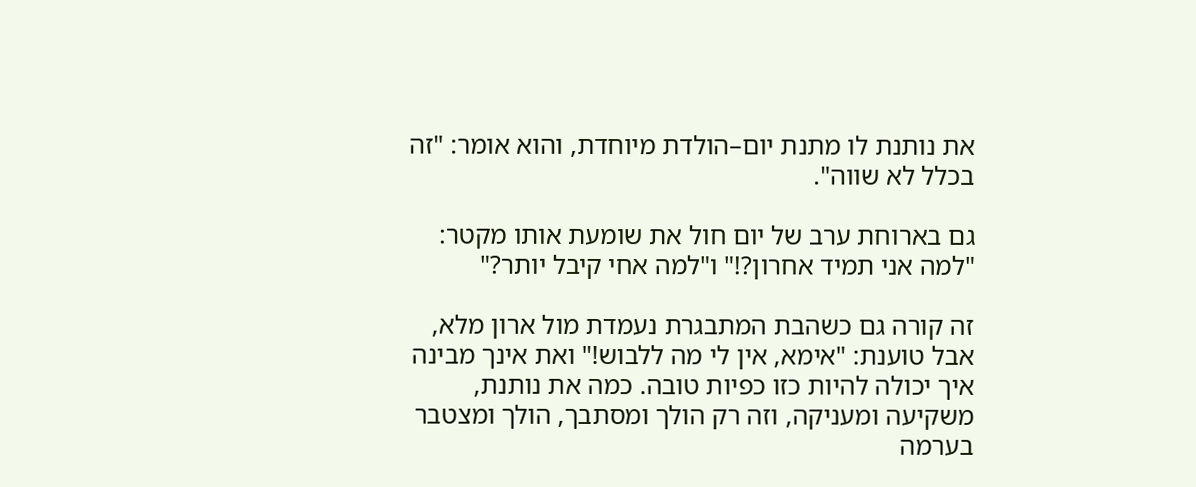את נותנת לו מתנת יום–הולדת מיוחדת, והוא אומר: "זה בכלל לא שווה".

גם בארוחת ערב של יום חול את שומעת אותו מקטר: "למה אני תמיד אחרון?!" ו"למה אחי קיבל יותר?"

זה קורה גם כשהבת המתבגרת נעמדת מול ארון מלא, אבל טוענת: "אימא, אין לי מה ללבוש!" ואת אינך מבינה איך יכולה להיות כזו כפיות טובה. כמה את נותנת, משקיעה ומעניקה, וזה רק הולך ומסתבך, הולך ומצטבר בערמה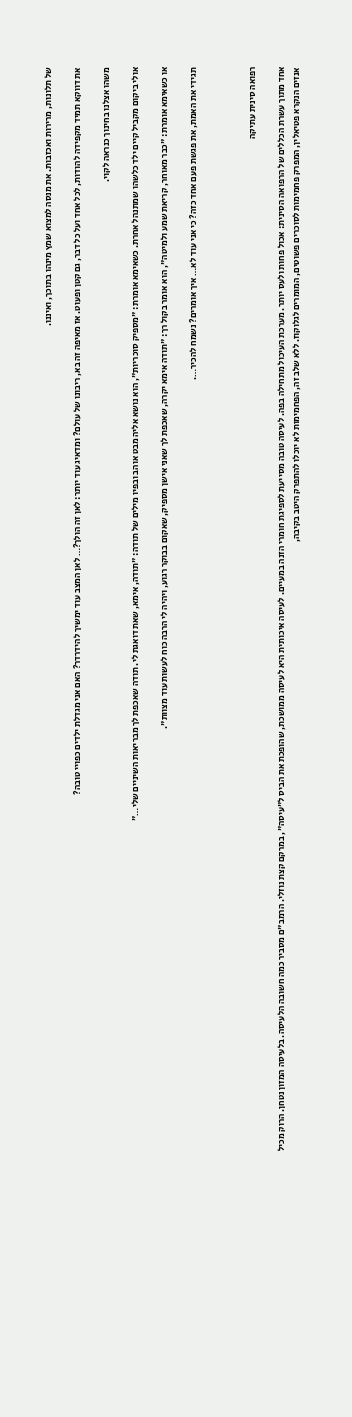של תלונות, מרירות ואכזבות. את מנסה למצוא שמץ מינהו בתוכך, ואיננו.

את דווקא תמיד מקפידה להודות, לכל אחד ועל כל דבר, גם קטן ופעוט. אז מאיפה זה בא, ריבונו של עולם? ומדאיג עוד יותר: לאן זה הולך?… לאן המצב עוד ימשיך להידרדר? האם אני מגדלת ילדים כפויי טובה?

משהו אצלנו בחינוך כנראה לקוי.

אולי ביקום מקביל קיים ילד כלשהו שמתנהל אחרת. כשאימא אומרת: "מספיק סוכריות", הוא נושא אליה מבט אוהב ובפיו מילים של תודה: "תודה, אימא, שאת דואגת לי. תודה שאכפת לך מבריאות השיניים שלי…"

או כשאימא אומרת: "כבר מאוחר, קריאת שמע ולמיטה", הוא אומר בקול רך: "תודה אימא יקרה, שאכפת לך שאני אישן מספיק, שאקום בבוקר רגוע, ויהיה לי הרבה כוח לעשות עוד מצוות".

תגידי את האמת, את פגשת פעם אחד כזה? כי אני עוד לא… איך אומרים? נשמח להכיר….



רפואה סינית עתיקה

אחד מתוך עשרת הכללים של הרפואה הסינית: אכול פחות ולעס יותר. מערכת העיכול מתחילה בפה. לעיסה טובה מסייעת לספיגת חומרי הזנה במעיים. לעיסה איכותית היא לעיסה ממושכת, שהופכת את הביס ל"עיסה", במרקם קצת נוזלי. הרמב"ם מסביר כמה חשובה הלעיסה. בלעיסה המזון נטחן. הרוק מכיל אנזים הנקרא פטיאלין, המפרק פחמימות לסוכרים פשוטים, המומרים לגלוקוז. ללא שלב זה, הפחמימות לא יוכלו להתפרק היטב בקיבה,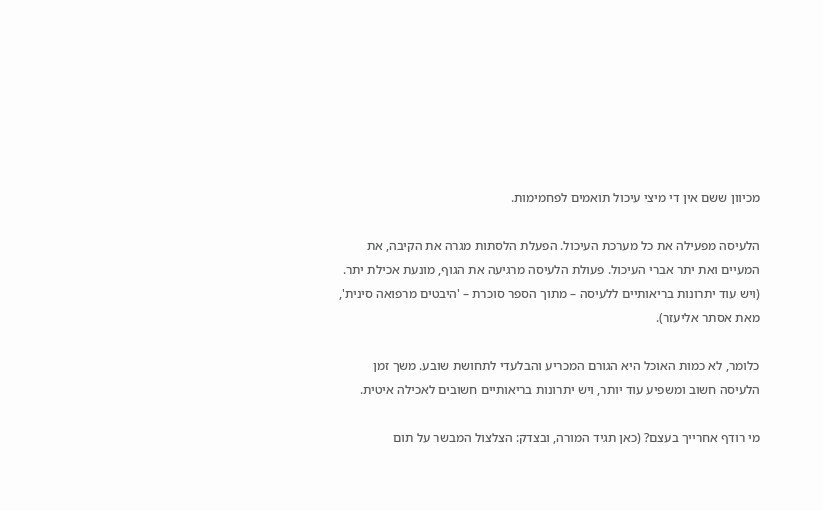מכיוון ששם אין די מיצי עיכול תואמים לפחמימות.

הלעיסה מפעילה את כל מערכת העיכול. הפעלת הלסתות מגרה את הקיבה, את המעיים ואת יתר אברי העיכול. פעולת הלעיסה מרגיעה את הגוף, מונעת אכילת יתר. (ויש עוד יתרונות בריאותיים ללעיסה – מתוך הספר סוכרת – 'היבטים מרפואה סינית', מאת אסתר אליעזר).

כלומר, לא כמות האוכל היא הגורם המכריע והבלעדי לתחושת שובע. משך זמן הלעיסה חשוב ומשפיע עוד יותר, ויש יתרונות בריאותיים חשובים לאכילה איטית.

מי רודף אחרייך בעצם? (כאן תגיד המורה, ובצדק: הצלצול המבשר על תום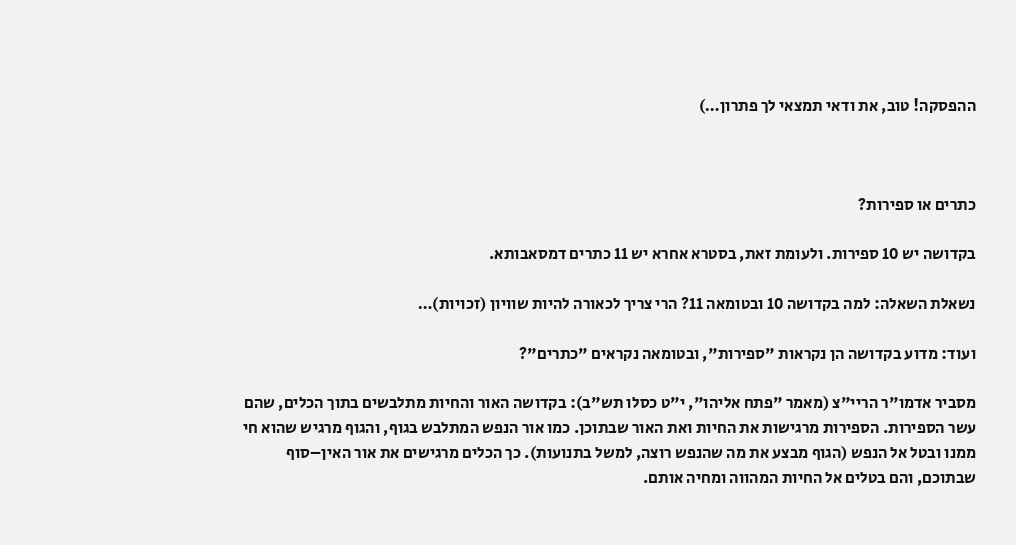ההפסקה! טוב, את ודאי תמצאי לך פתרון…)



כתרים או ספירות?

בקדושה יש 10 ספירות. ולעומת זאת, בסטרא אחרא יש 11 כתרים דמסאבותא.

נשאלת השאלה: למה בקדושה 10 ובטומאה 11? הרי צריך לכאורה להיות שוויון (זכויות)…

ועוד: מדוע בקדושה הן נקראות "ספירות", ובטומאה נקראים "כתרים"?

מסביר אדמו"ר הריי"צ (מאמר "פתח אליהו", י"ט כסלו תש"ב): בקדושה האור והחיות מתלבשים בתוך הכלים, שהם עשר הספירות. הספירות מרגישות את החיות ואת האור שבתוכן. כמו אור הנפש המתלבש בגוף, והגוף מרגיש שהוא חי ממנו ובטל אל הנפש (הגוף מבצע את מה שהנפש רוצה, למשל בתנועות). כך הכלים מרגישים את אור האין–סוף שבתוכם, והם בטלים אל החיות המהווה ומחיה אותם.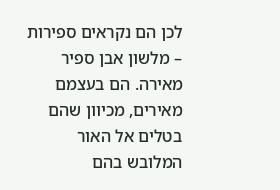לכן הם נקראים ספירות – מלשון אבן ספיר מאירה. הם בעצמם מאירים, מכיוון שהם בטלים אל האור המלובש בהם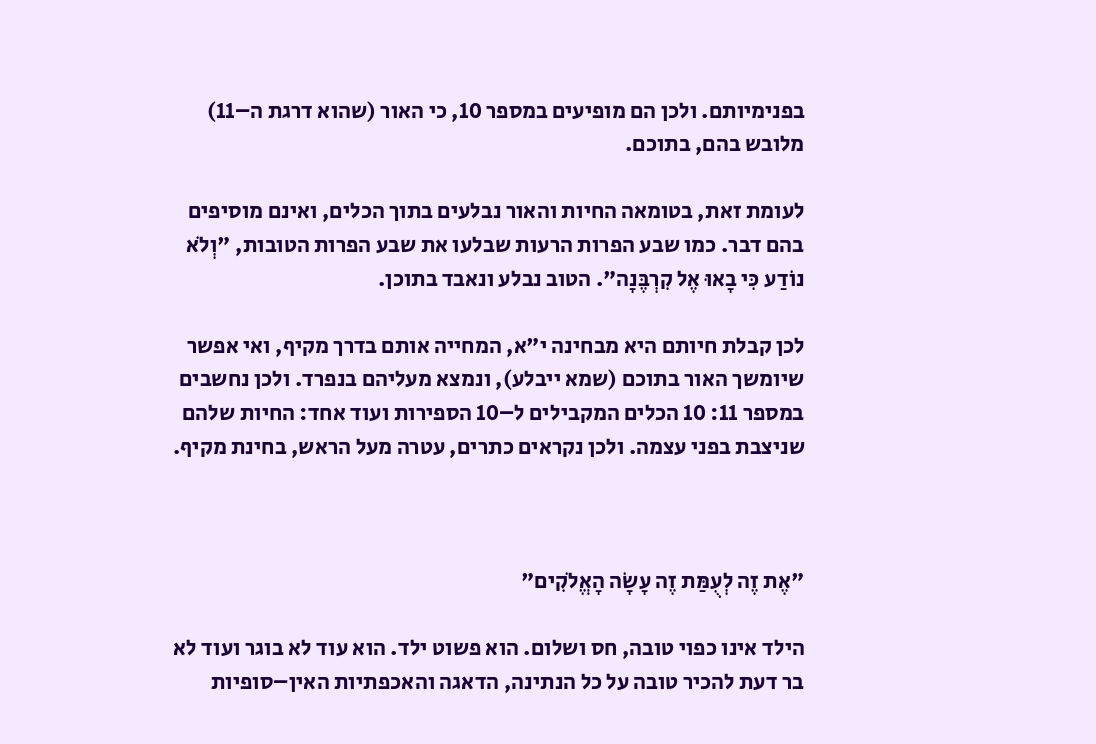בפנימיותם. ולכן הם מופיעים במספר 10, כי האור (שהוא דרגת ה–11) מלובש בהם, בתוכם.

לעומת זאת, בטומאה החיות והאור נבלעים בתוך הכלים, ואינם מוסיפים בהם דבר. כמו שבע הפרות הרעות שבלעו את שבע הפרות הטובות, "וְלֹא נוֹדַע כִּי בָאוּ אֶל קִרְבֶּנָה". הטוב נבלע ונאבד בתוכן.

לכן קבלת חיותם היא מבחינה י"א, המחייה אותם בדרך מקיף, ואי אפשר שיומשך האור בתוכם (שמא ייבלע), ונמצא מעליהם בנפרד. ולכן נחשבים במספר 11: 10 הכלים המקבילים ל–10 הספירות ועוד אחד: החיות שלהם שניצבת בפני עצמה. ולכן נקראים כתרים, עטרה מעל הראש, בחינת מקיף.



"אֶת זֶה לְעֻמַּת זֶה עָשָׂה הָאֱלֹקִים"

הילד אינו כפוי טובה, חס ושלום. הוא פשוט ילד. הוא עוד לא בוגר ועוד לא בר דעת להכיר טובה על כל הנתינה, הדאגה והאכפתיות האין–סופיות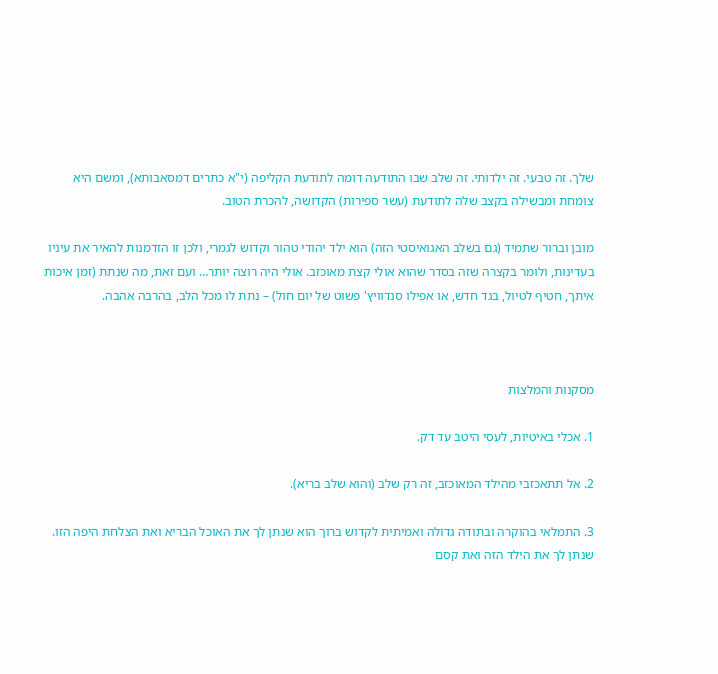שלך. זה טבעי. זה ילדותי. זה שלב שבו התודעה דומה לתודעת הקליפה (י"א כתרים דמסאבותא), ומשם היא צומחת ומבשילה בקצב שלה לתודעת (עשר ספירות) הקדושה, להכרת הטוב.

מובן וברור שתמיד (גם בשלב האגואיסטי הזה) הוא ילד יהודי טהור וקדוש לגמרי, ולכן זו הזדמנות להאיר את עיניו בעדינות, ולומר בקצרה שזה בסדר שהוא אולי קצת מאוכזב. אולי היה רוצה יותר… ועם זאת, מה שנתת (זמן איכות איתך, חטיף לטיול, בגד חדש, או אפילו סנדוויץ' פשוט של יום חול) – נתת לו מכל הלב, בהרבה אהבה.



מסקנות והמלצות

1. אכלי באיטיות, לעסי היטב עד דק.

2. אל תתאכזבי מהילד המאוכזב, זה רק שלב (והוא שלב בריא).

3. התמלאי בהוקרה ובתודה גדולה ואמיתית לקדוש ברוך הוא שנתן לך את האוכל הבריא ואת הצלחת היפה הזו. שנתן לך את הילד הזה ואת קסם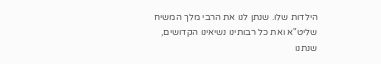הילדות שלו. שנתן לנו את הרבי מלך המשיח שליט"א ואת כל רבותינו נשיאינו הקדושים, שנתנו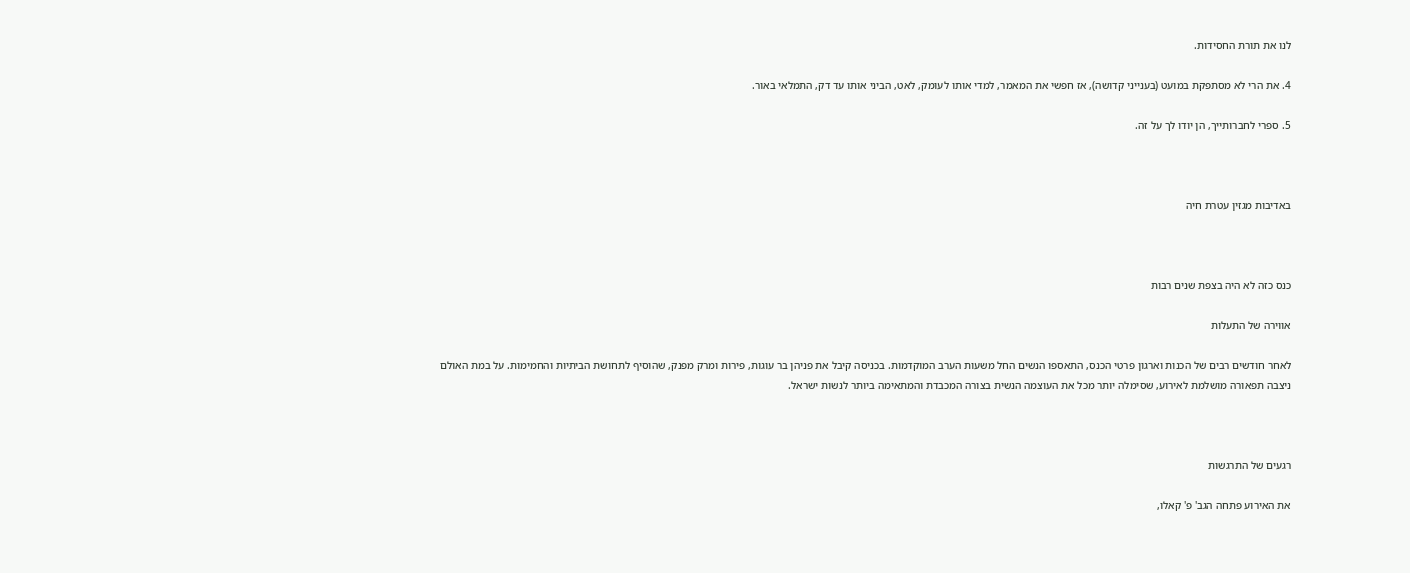לנו את תורת החסידות.

4. את הרי לא מסתפקת במועט (בענייני קדושה), אז חפשי את המאמר, למדי אותו לעומק, לאט, הביני אותו עד דק, התמלאי באור.

5. ספרי לחברותייך, הן יודו לך על זה.



באדיבות מגזין עטרת חיה



כנס כזה לא היה בצפת שנים רבות

אווירה של התעלות

לאחר חודשים רבים של הכנות וארגון פרטי הכנס, התאספו הנשים החל משעות הערב המוקדמות. בכניסה קיבל את פניהן בר עוגות, פירות ומרק מפנק, שהוסיף לתחושת הביתיות והחמימות. על במת האולם ניצבה תפאורה מושלמת לאירוע, שסימלה יותר מכל את העוצמה הנשית בצורה המכבדת והמתאימה ביותר לנשות ישראל.



רגעים של התרגשות

את האירוע פתחה הגב' פ' קאלו,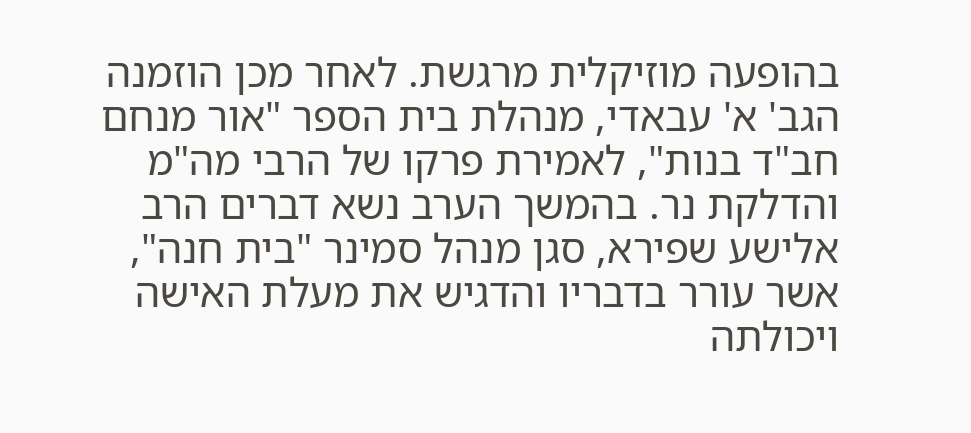בהופעה מוזיקלית מרגשת. לאחר מכן הוזמנה הגב' א' עבאדי, מנהלת בית הספר "אור מנחם חב"ד בנות", לאמירת פרקו של הרבי מה"מ והדלקת נר. בהמשך הערב נשא דברים הרב אלישע שפירא, סגן מנהל סמינר "בית חנה", אשר עורר בדבריו והדגיש את מעלת האישה ויכולתה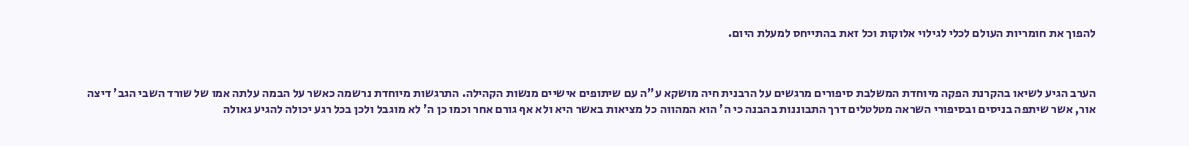להפוך את חומריות העולם לכלי לגילוי אלוקות וכל זאת בהתייחס למעלת היום.



הערב הגיע לשיאו בהקרנת הפקה מיוחדת המשלבת סיפורים מרגשים על הרבנית חיה מושקא ע"ה עם שיתופים אישיים מנשות הקהילה. התרגשות מיוחדת נרשמה כאשר על הבמה עלתה אמו של שורד השבי הגב' דיצה אור, אשר שיתפה בניסים ובסיפורי השראה מטלטלים דרך התבוננות בהבנה כי ה' הוא המהווה כל מציאות באשר היא ולא אף גורם אחר וכמו כן ה' לא מוגבל ולכן בכל רגע יכולה להגיע גאולה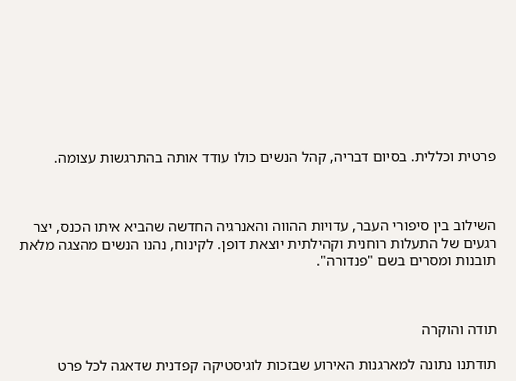פרטית וכללית. בסיום דבריה, קהל הנשים כולו עודד אותה בהתרגשות עצומה.



השילוב בין סיפורי העבר, עדויות ההווה והאנרגיה החדשה שהביא איתו הכנס, יצר רגעים של התעלות רוחנית וקהילתית יוצאת דופן. לקינוח, נהנו הנשים מהצגה מלאת תובנות ומסרים בשם "פנדורה".



תודה והוקרה

תודתנו נתונה למארגנות האירוע שבזכות לוגיסטיקה קפדנית שדאגה לכל פרט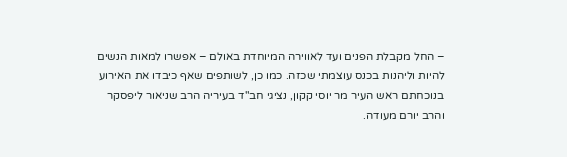– החל מקבלת הפנים ועד לאווירה המיוחדת באולם – אפשרו למאות הנשים להיות וליהנות בכנס עוצמתי שכזה. כמו כן, לשותפים שאף כיבדו את האירוע בנוכחתם ראש העיר מר יוסי קקון, נציגי חב"ד בעיריה הרב שניאור ליפסקר והרב יורם מעודה.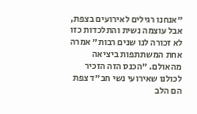"אנחנו רגילים לאירועים בצפת, אבל עוצמה נשית והתלכדות כזו לא זכורה לנו שנים רבות" אמרה אחת המשתתפות ביציאה מהאולם. "הכנס הזה הזכיר לכולנו שאירועי נשי חב"ד צפת הם הלב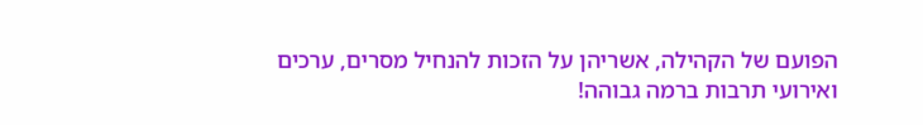הפועם של הקהילה, אשריהן על הזכות להנחיל מסרים, ערכים ואירועי תרבות ברמה גבוהה!